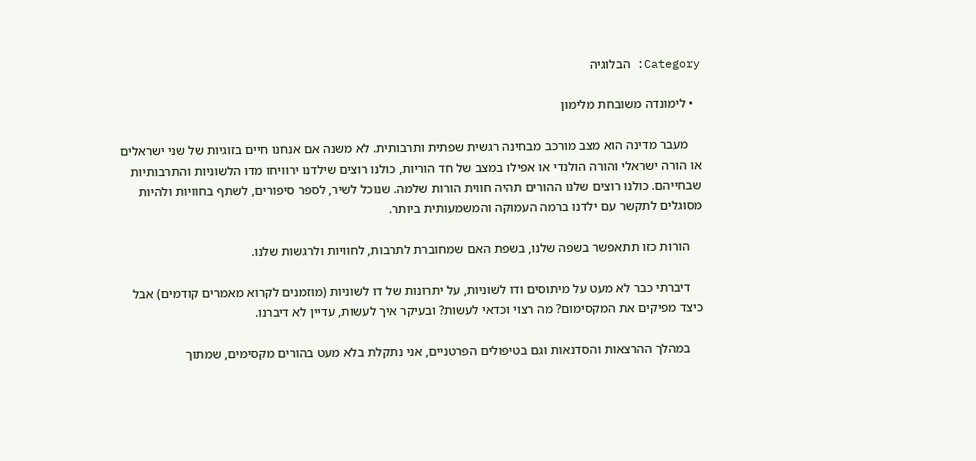Category: הבלוגיה

  • לימונדה משובחת מלימון

    מעבר מדינה הוא מצב מורכב מבחינה רגשית שפתית ותרבותית. לא משנה אם אנחנו חיים בזוגיות של שני ישראלים או הורה ישראלי והורה הולנדי או אפילו במצב של חד הוריות, כולנו רוצים שילדנו ירוויחו מדו הלשוניות והתרבותיות שבחייהם. כולנו רוצים שלנו ההורים תהיה חווית הורות שלמה. שנוכל לשיר, לספר סיפורים, לשתף בחוויות ולהיות מסוגלים לתקשר עם ילדנו ברמה העמוקה והמשמעותית ביותר.

    הורות כזו תתאפשר בשפה שלנו, בשפת האם שמחוברת לתרבות, לחוויות ולרגשות שלנו.

    דיברתי כבר לא מעט על מיתוסים ודו לשוניות, על יתרונות של דו לשוניות (מוזמנים לקרוא מאמרים קודמים) אבל כיצד מפיקים את המקסימום? מה רצוי וכדאי לעשות? ובעיקר איך לעשות, עדיין לא דיברנו.

    במהלך ההרצאות והסדנאות וגם בטיפולים הפרטניים, אני נתקלת בלא מעט בהורים מקסימים, שמתוך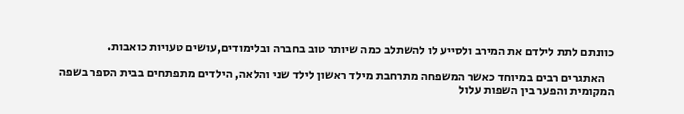כוונתם לתת לילדם את המירב ולסייע לו להשתלב כמה שיותר טוב בחברה ובלימודים,עושים טעויות כואבות.

    האתגרים רבים במיוחד כאשר המשפחה מתרחבת מילד ראשון לילד שני והלאה, הילדים מתפתחים בבית הספר בשפה המקומית והפער בין השפות עלול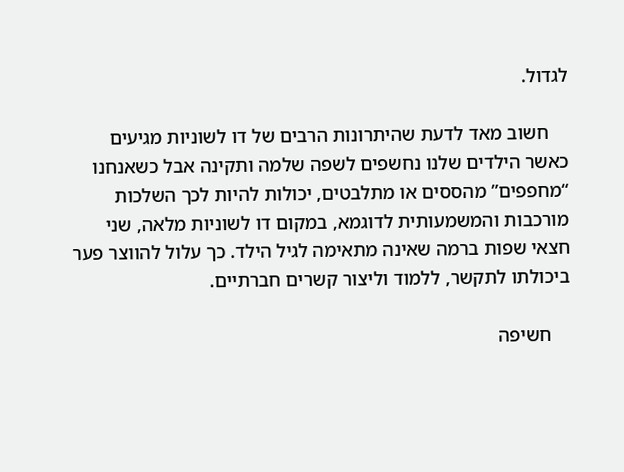לגדול.

    חשוב מאד לדעת שהיתרונות הרבים של דו לשוניות מגיעים כאשר הילדים שלנו נחשפים לשפה שלמה ותקינה אבל כשאנחנו “מחפפים” מהססים או מתלבטים, יכולות להיות לכך השלכות מורכבות והמשמעותית לדוגמא, במקום דו לשוניות מלאה, שני חצאי שפות ברמה שאינה מתאימה לגיל הילד. כך עלול להווצר פער ביכולתו לתקשר, ללמוד וליצור קשרים חברתיים.

    חשיפה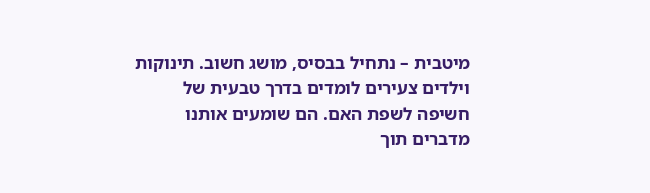מיטבית – נתחיל בבסיס, מושג חשוב. תינוקות וילדים צעירים לומדים בדרך טבעית של חשיפה לשפת האם. הם שומעים אותנו מדברים תוך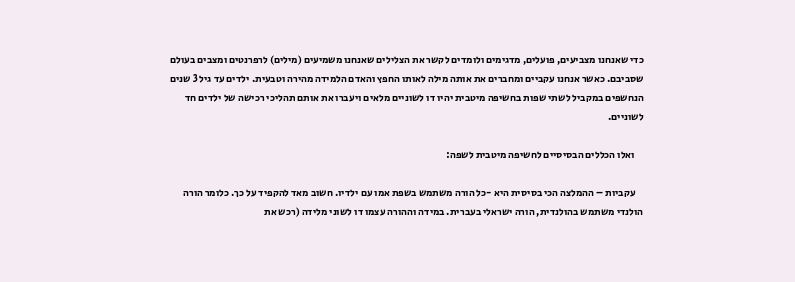כדי שאנחנו מצביעים, פועלים, מדגימים ולומדים לקשר את הצלילים שאנחנו משמיעים (מילים) לרפרנטים ומצבים בעולם שסביבם. כאשר אנחנו עקביים ומחברים את אותה מילה לאותו החפץ והאדם הלמידה מהירה וטבעית. ילדים עד גיל 3 שנים הנחשפים במקביל לשתי שפות בחשיפה מיטבית יהיו דו לשוניים מלאים ויעברו את אותם תהליכי רכישה של ילדים חד לשוניים.

    ואלו הכללים הבסיסיים לחשיפה מיטבית לשפה:

    עקביות – ההמלצה הכי בסיסית היא -כל הורה משתמש בשפת אמו עם ילדיו. חשוב מאד להקפיד על כך. כלומר הורה הולנדי משתמש בהולנדית, הורה ישראלי בעברית. במידה וההורה עצמו דו לשוני מלידה (רכש את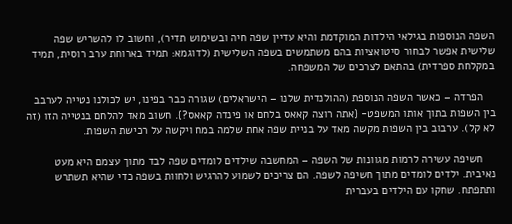השפה הנוספות בגילאי הילדות המוקדמת והיא עדיין שפה חיה ובשימוש תדיר), וחשוב לו להשריש שפה שלישית אפשר לבחור סיטואציות בהם משתמשים בשפה השלישית (לדוגמא: תמיד בארוחת ערב רוסית, תמיד במקלחת ספרדית) בהתאם לצרכים של המשפחה.

    הפרדה – כאשר השפה הנוספת (ההולנדית שלנו – הישראלים) שגורה כבר בפינו, יש לכולנו נטייה לערבב בין השפות בתוך אותו המשפט- {אתה רוצה קאאס בלחם או פינדה קאאס?}. חשוב מאד להלחם בנטייה הזו (זה לא קל). ערבוב בין השפות מקשה מאד על בניית שפה אחת שלמה במח ויקשה על רכישת השפות.

    חשיפה עשירה לרמות מגוונות של השפה – המחשבה שילדים לומדים שפה לבד מתוך עצמם היא מעט נאיבית. ילדים לומדים מתוך חשיפה לשפה. הם צריכים לשמוע להרגיש ולחוות בשפה כדי שהיא תשתרש ותתפתח. שחקו עם הילדים בעברית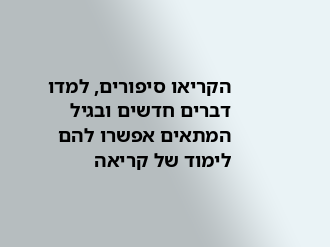הקריאו סיפורים, למדו דברים חדשים ובגיל המתאים אפשרו להם לימוד של קריאה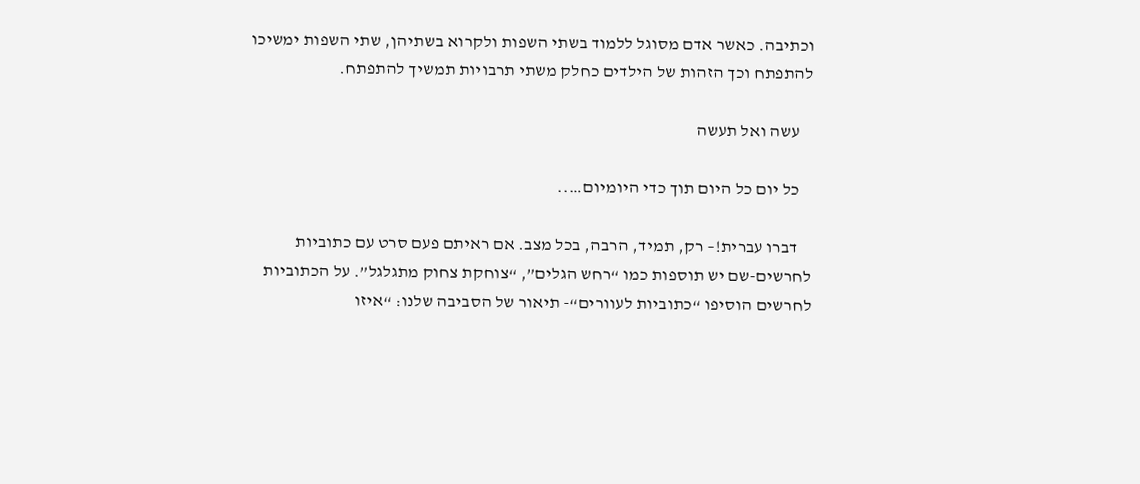וכתיבה. כאשר אדם מסוגל ללמוד בשתי השפות ולקרוא בשתיהן, שתי השפות ימשיכו להתפתח וכך הזהות של הילדים כחלק משתי תרבויות תמשיך להתפתח.

    עשה ואל תעשה

    כל יום כל היום תוך כדי היומיום…..

    דברו עברית!– רק, תמיד, הרבה, בכל מצב. אם ראיתם פעם סרט עם כתוביות לחרשים-שם יש תוספות כמו “רחש הגלים”, “צוחקת צחוק מתגלגל”. על הכתוביות לחרשים הוסיפו “כתוביות לעוורים“- תיאור של הסביבה שלנו: “איזו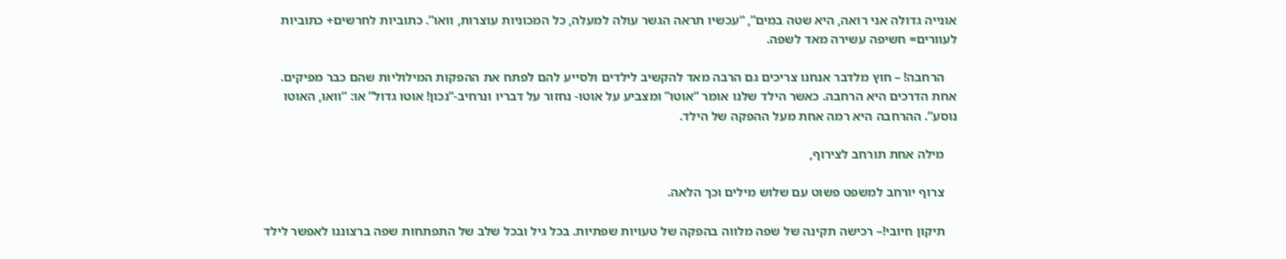אונייה גדולה אני רואה, היא שטה במים”, “עכשיו תראה הגשר עולה למעלה, כל המכוניות עוצרות, וואו”. כתוביות לחרשים+ כתוביות לעוורים= חשיפה עשירה מאד לשפה.

    הרחבה! – חוץ מלדבר אנחנו צריכים גם הרבה מאד להקשיב לילדים ולסייע להם לפתח את ההפקות המילוליות שהם כבר מפיקים. אחת הדרכים היא הרחבה. כאשר הילד שלנו אומר “אוטו” ומצביע על אוטו- נחזור על דבריו ונרחיב-“נכון! אוטו גדול” או: “וואו, האוטו נוסע”. ההרחבה היא רמה אחת מעל ההפקה של הילד.

    מילה אחת תורחב לצירוף,

    צרוף יורחב למשפט פשוט עם שלוש מילים וכך הלאה.

    תיקון חיובי!– רכישה תקינה של שפה מלווה בהפקה של טעויות שפתיות. בכל גיל ובכל שלב של התפתחות שפה ברצוננו לאפשר לילד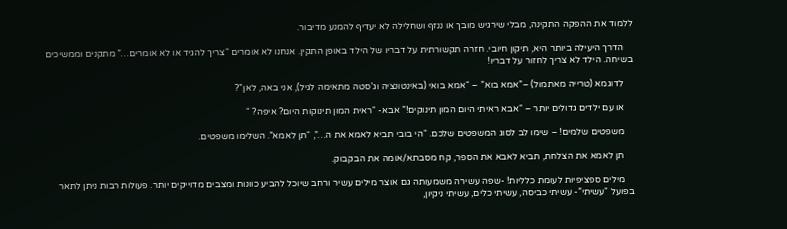ללמוד את ההפקה התקינה, מבלי שירגיש מובך או ננזף ושחלילה לא יעדיף להמנע מדיבור.

    הדרך היעילה ביותר היא, תיקון חיובי. חזרה תקשורתית על דבריו של הילד באופן התקין. אנחנו לא אומרים “צריך להגיד או לא אומרים…” מתקנים וממשיכים בשיחה. הילד לא צריך לחזור על דבריו!

    לדוגמא (טרייה מאתמול) –”אמא בוא” – “אמא בואי (באינטונציה וג’סטה מתאימה לגיל), אני באה, לאן”?

    או עם ילדים גדולים יותר – “אבא ראיתי היום המון תינוקים!” אבא- “ראית המון תינוקות היום? איפה? “

    משפטים שלמים! – שימו לב לסוג המשפטים שלכם. “הי בובי תביא לאמא את ה…”, “תן לאמא”. השלימו משפטים.

    תן לאמא את הצלחת, תביא לאבא את הספר, קח מסבתא/אומה את הבקבוק.

    מילים ספציפיות לעומת כלליות! -שפה עשירה משמעותה גם אוצר מילים עשיר ורחב שיוכל להביע כוונות ומצבים מדוייקים יותר. פעולות רבות ניתן לתאר בפועל “עשיתי”- עשיתי כביסה, עשיתי כלים, עשיתי ניקיון,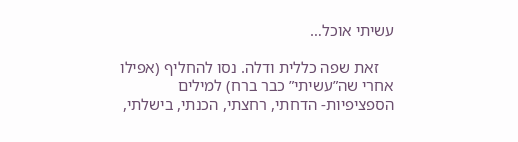עשיתי אוכל…

    זאת שפה כללית ודלה. נסו להחליף (אפילו אחרי שה”עשיתי” כבר ברח) למילים הספציפיות- הדחתי, רחצתי, הכנתי, בישלתי,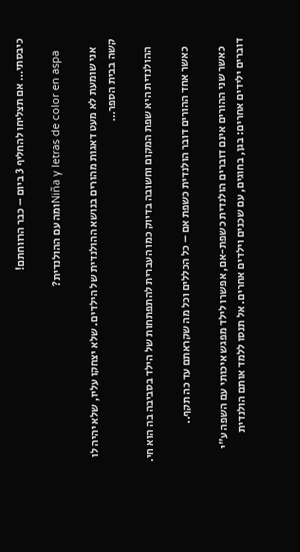כיבסתי… אם תצליחו להחליף 3 ביום – כבר הרווחתם!

    Niña y letras de color en aspaומה עם ההולנדית?

    אני שומעת לא מעט דאגות מהורים בנושא ההולנדית של הילדים. שלא יצחקו עליו, שלא יהיה לו קשה בבית הספר…

    ההולנדית היא שפת המקום וחשובה בדיוק כמו העברית להתפתחות של הילד בסביבה בה הוא חי.

    כאשר אחד ההורים דובר הולנדית כשפת אם – כל הכללים וכל מה שקראתם עד כה תקף..

    כאשר שני ההורים אינם דוברים הולנדית כשפת-אם, אפשרו לילד מפגש איכותי עם השפה ע”י דוברים ילידים אחרים: בגן, בחוגים, עם שכנים וילדים אחרים. אל תנסו ללמד אותם הולנדית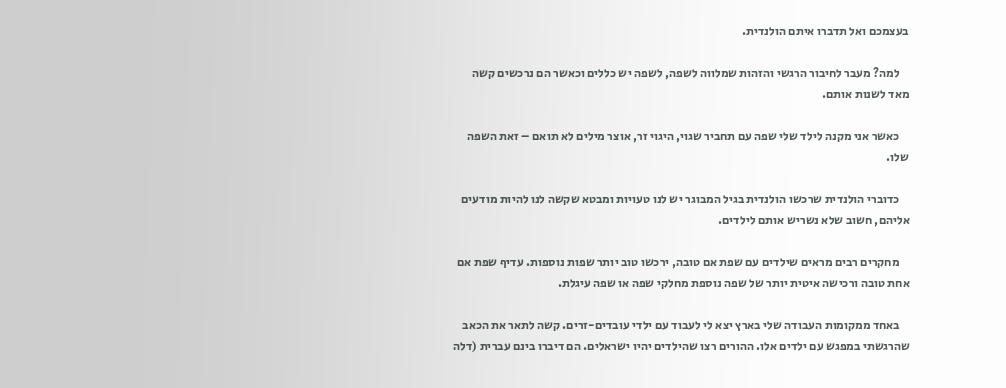בעצמכם ואל תדברו איתם הולנדית.

    למה? מעבר לחיבור הרגשי והזהות שמלווה לשפה, לשפה יש כללים וכאשר הם נרכשים קשה מאד לשנות אותם.

    כאשר אני מקנה לילד שלי שפה עם תחביר שגוי, היגוי זר, אוצר מילים לא תואם – זאת השפה שלו.

    כדוברי הולנדית שרכשו הולנדית בגיל המבוגר יש לנו טעויות ומבטא שקשה לנו להיות מודעים אליהם, חשוב שלא נשריש אותם לילדים.

    מחקרים רבים מראים שילדים עם שפת אם טובה, ירכשו טוב יותר שפות נוספות. עדיף שפת אם אחת טובה ורכישה איטית יותר של שפה נוספת מחלקי שפה או שפה עיגלת.

    באחד ממקומות העבודה שלי בארץ יצא לי לעבוד עם ילדי עובדים-זרים. קשה לתאר את הכאב שהרגשתי במפגש עם ילדים אלו. ההורים רצו שהילדים יהיו ישראלים. הם דיברו בינם עברית (דלה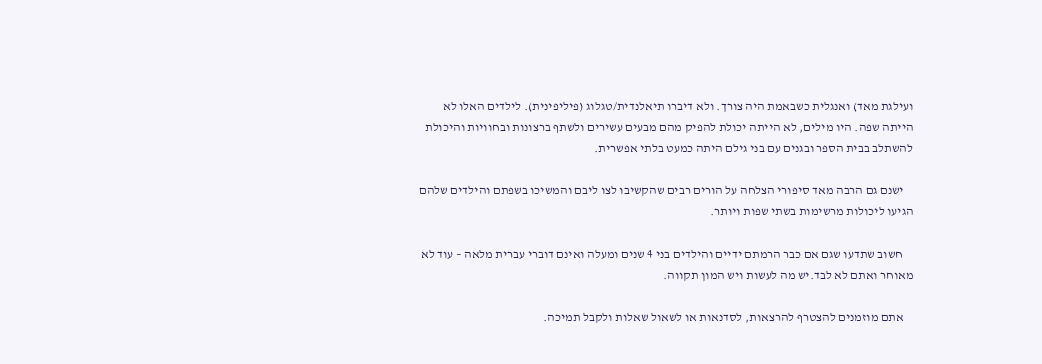ועילגת מאד) ואנגלית כשבאמת היה צורך. ולא דיברו תיאלנדית/טגלוג (פיליפינית). לילדים האלו לא הייתה שפה. היו מילים, לא הייתה יכולת להפיק מהם מבעים עשירים ולשתף ברצונות ובחוויות והיכולת להשתלב בבית הספר ובגנים עם בני גילם היתה כמעט בלתי אפשרית.

    ישנם גם הרבה מאד סיפורי הצלחה על הורים רבים שהקשיבו לצו ליבם והמשיכו בשפתם והילדים שלהם הגיעו ליכולות מרשימות בשתי שפות ויותר.

    חשוב שתדעו שגם אם כבר הרמתם ידיים והילדים בני 4 שנים ומעלה ואינם דוברי עברית מלאה – עוד לא מאוחר ואתם לא לבד.יש מה לעשות ויש המון תקווה.

    אתם מוזמנים להצטרף להרצאות, לסדנאות או לשאול שאלות ולקבל תמיכה.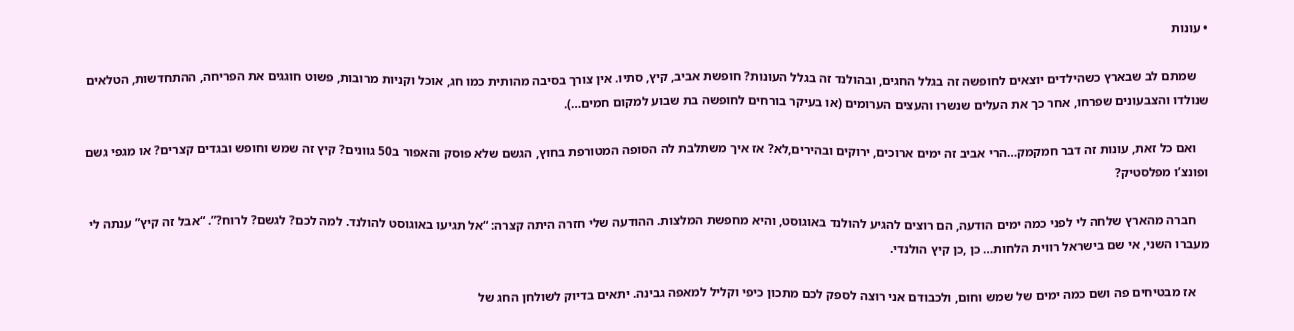• עונות

    שמתם לב שבארץ כשהילדים יוצאים לחופשה זה בגלל החגים, ובהולנד זה בגלל העונות? חופשת אביב, קיץ, סתיו. אין צורך בסיבה מהותית כמו חג, אוכל וקניות מרובות, פשוט חוגגים את הפריחה, ההתחדשות, הטלאים שנולדו והצבעונים שפרחו, אחר כך את העלים שנשרו והעצים הערומים (או בעיקר בורחים לחופשה בת שבוע למקום חמים…).

    ואם כל זאת, עונות זה דבר חמקמק…הרי אביב זה ימים ארוכים, ירוקים ובהירים,לא? אז איך משתלבת לה הסופה המטורפת בחוץ, הגשם שלא פוסק והאפור ב50 גוונים? קיץ זה שמש וחופש ובגדים קצרים? או מגפי גשם ופונצ’ו מפלסטיק?

    חברה מהארץ שלחה לי לפני כמה ימים הודעה, הם רוצים להגיע להולנד באוגוסט, והיא מחפשת המלצות. ההודעה שלי חזרה היתה קצרה: “אל תגיעו באוגוסט להולנד. למה לכם? לגשם? לרוח?”. “אבל זה קיץ” ענתה לי מעברו השני, אי שם בישראל רווית הלחות… כן ,כן קיץ הולנדי.

    אז מבטיחים פה ושם כמה ימים של שמש וחום, ולכבודם אני רוצה לספק לכם מתכון כיפי וקליל למאפה גבינה. יתאים בדיוק לשולחן החג של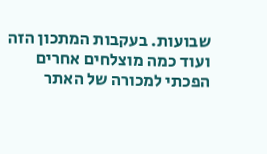שבועות. בעקבות המתכון הזה ועוד כמה מוצלחים אחרים הפכתי למכורה של האתר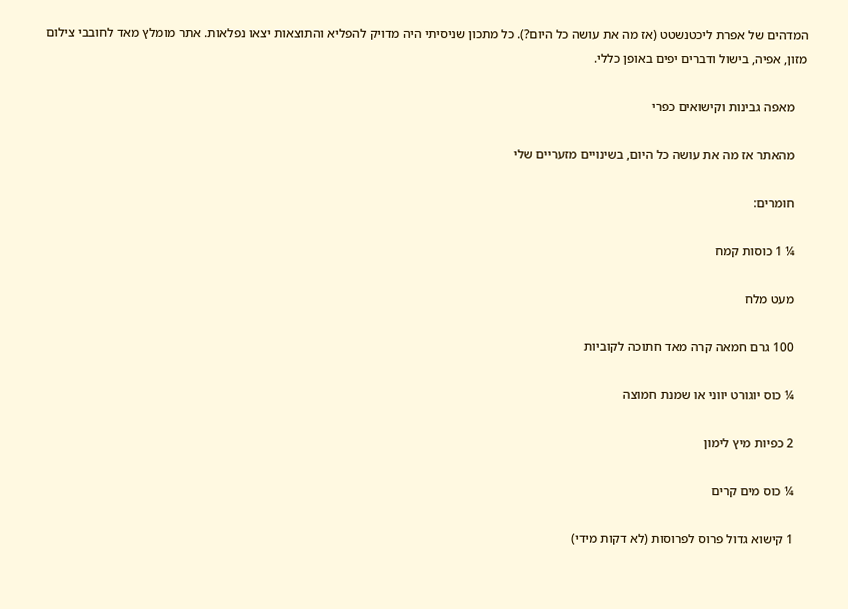המדהים של אפרת ליכטנשטט (אז מה את עושה כל היום?). כל מתכון שניסיתי היה מדויק להפליא והתוצאות יצאו נפלאות. אתר מומלץ מאד לחובבי צילום מזון, אפיה, בישול ודברים יפים באופן כללי.

    מאפה גבינות וקישואים כפרי

    מהאתר אז מה את עושה כל היום, בשינויים מזעריים שלי

    חומרים:

    ¼ 1 כוסות קמח

    מעט מלח

    100 גרם חמאה קרה מאד חתוכה לקוביות

    ¼ כוס יוגורט יווני או שמנת חמוצה

    2 כפיות מיץ לימון

    ¼ כוס מים קרים

    1 קישוא גדול פרוס לפרוסות (לא דקות מידי)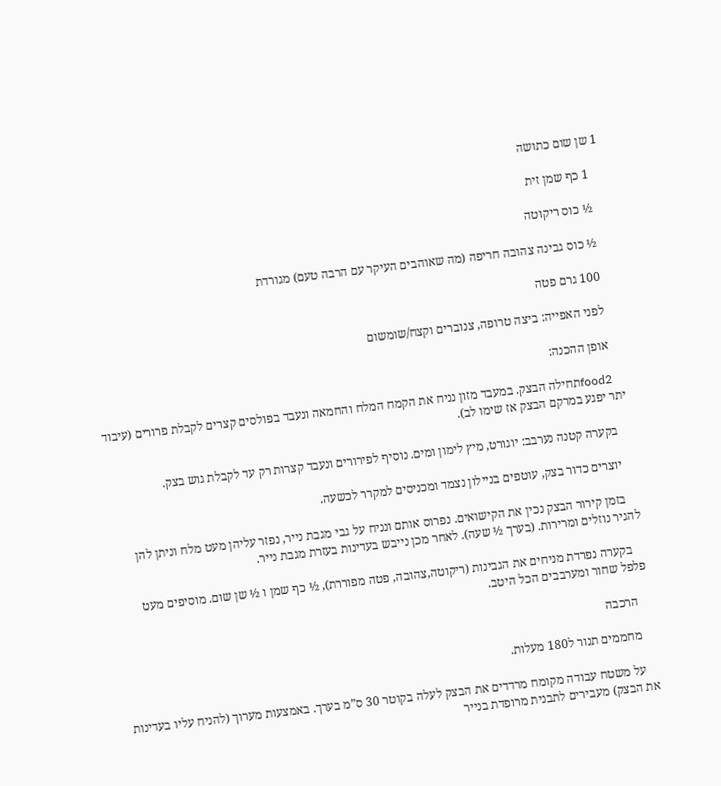1 שן שום כתושה

    1 כף שמן זית

    ½ כוס ריקוטה

    ½ כוס גבינה צהובה חריפה (מה שאוהבים העיקר עם הרבה טעם) מגורדת

    100 גרם פטה

    לפני האפייה: ביצה טרופה, צנוברים וקצח/שומשום

    אופן ההכנה:

    food2תחילה הבצק. במעבד מזון נניח את הקמח המלח והחמאה ונעבד בפולסים קצרים לקבלת פרורים (עיבוד יתר יפגע במרקם הבצק אז שימו לב).

    בקערה קטנה נערבב: יוגורט, מיץ לימון ומים. נוסיף לפירורים ונעבד קצרות רק עד לקבלת גוש בצק.

    יוצרים כדור בצק, עוטפים בניילון נצמד ומכניסים למקרר לכשעה.

    בזמן קירור הבצק נכין את הקישואים. נפרוס אותם ונניח על גבי מגבת נייר, נפזר עליהן מעט מלח וניתן להן להגיר נוזלים ומרירות. (בערך ½ שעה). לאחר מכן נייבש בעדינות בעזרת מגבת נייר.

    בקערה נפרדת מניחים את הגבינות (ריקוטה,צהובה, פטה מפוררת), ½ כף שמן ו ½ שן שום. מוסיפים מעט פלפל שחור ומערבבים הכל היטב.

    הרכבה

    מחממים תנור ל180 מעלות.

    על משטח עבודה מקומח מרדדים את הבצק לעלה בקוטר 30 ס”מ בערך. באמצעות מערוך (להניח עליו בעדינות את הבצק) מעבירים לתבנית מרופדת בנייר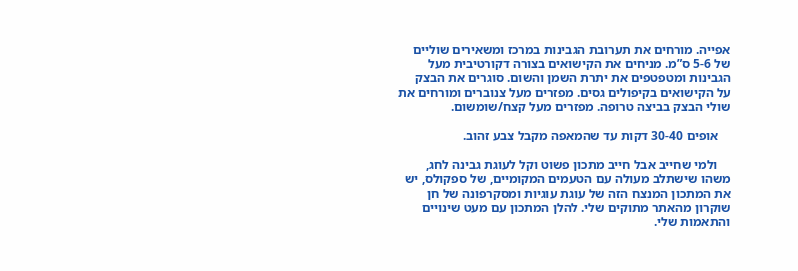אפייה. מורחים את תערובת הגבינות במרכז ומשאירים שוליים של 5-6 ס”מ. מניחים את הקישואים בצורה דקורטיבית מעל הגבינות ומטפטפים את יתרת השמן והשום. סוגרים את הבצק על הקישואים בקיפולים גסים. מפזרים מעל צנוברים ומורחים את שולי הבצק בביצה טרופה. מפזרים מעל קצח/שומשום.

    אופים 30-40 דקות עד שהמאפה מקבל צבע זהוב.

    ולמי שחייב אבל חייב מתכון פשוט וקל לעוגת גבינה לחג, משהו שישתלב מעולה עם הטעמים המקומיים, של ספקולס, יש את המתכון המנצח הזה של עוגת עוגיות ומסקרפונה של חן שוקרון מהאתר מתוקים שלי. להלן המתכון עם מעט שינויים והתאמות שלי.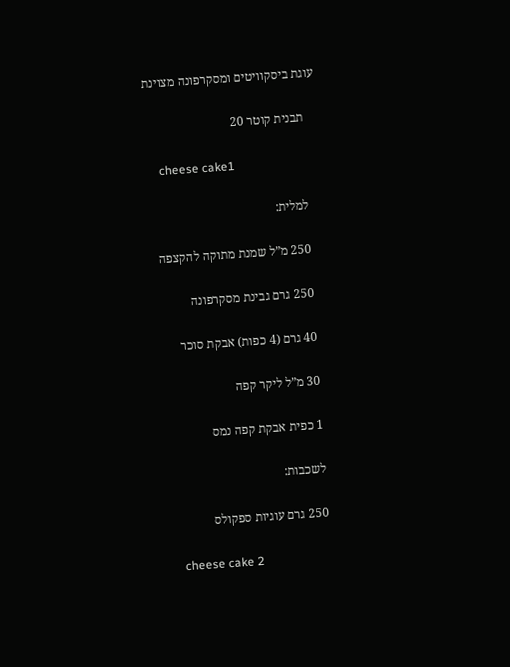עוגת ביסקוויטים ומסקרפונה מצוינת

    תבנית קוטר 20

    cheese cake1

    למלית:

    250 מ”ל שמנת מתוקה להקצפה

    250 גרם גבינת מסקרפונה

    40 גרם (4 כפות) אבקת סוכר

    30 מ”ל ליקר קפה

    1 כפית אבקת קפה נמס

    לשכבות:

    250 גרם עוגיות ספקולס

    cheese cake 2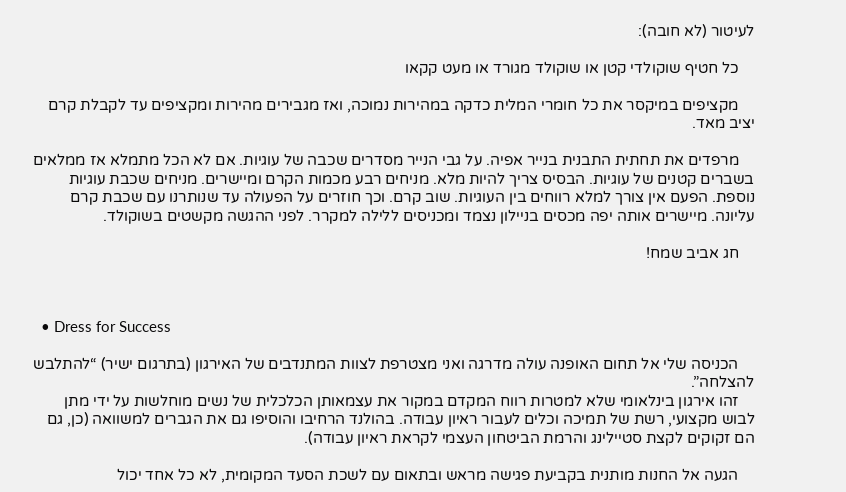לעיטור (לא חובה):

    כל חטיף שוקולדי קטן או שוקולד מגורד או מעט קקאו

    מקציפים במיקסר את כל חומרי המלית כדקה במהירות נמוכה, ואז מגבירים מהירות ומקציפים עד לקבלת קרם יציב מאד.

    מרפדים את תחתית התבנית בנייר אפיה. על גבי הנייר מסדרים שכבה של עוגיות. אם לא הכל מתמלא אז ממלאים בשברים קטנים של עוגיות. הבסיס צריך להיות מלא. מניחים רבע מכמות הקרם ומיישרים. מניחים שכבת עוגיות נוספת. הפעם אין צורך למלא רווחים בין העוגיות. שוב קרם. וכך חוזרים על הפעולה עד שנותרנו עם שכבת קרם עליונה. מיישרים אותה יפה מכסים בניילון נצמד ומכניסים ללילה למקרר. לפני ההגשה מקשטים בשוקולד.

    חג אביב שמח!



  • Dress for Success

    הכניסה שלי אל תחום האופנה עולה מדרגה ואני מצטרפת לצוות המתנדבים של האירגון (בתרגום ישיר) “להתלבש להצלחה”.
    זהו אירגון בינלאומי שלא למטרות רווח המקדם במקור את עצמאותן הכלכלית של נשים מוחלשות על ידי מתן לבוש מקצועי, רשת של תמיכה וכלים לעבור ראיון עבודה. בהולנד הרחיבו והוסיפו גם את הגברים למשוואה (כן, גם הם זקוקים לקצת סטיילינג והרמת הביטחון העצמי לקראת ראיון עבודה).

    הגעה אל החנות מותנית בקביעת פגישה מראש ובתאום עם לשכת הסעד המקומית, לא כל אחד יכול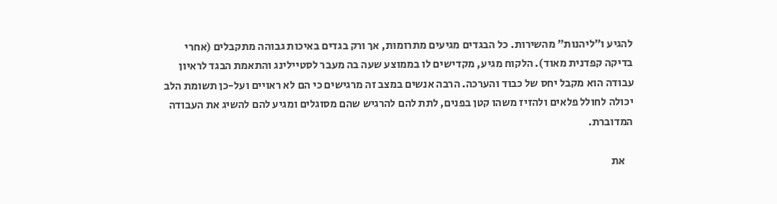להגיע ו”ליהנות” מהשירות. כל הבגדים מגיעים מתרומות, אך ורק בגדים באיכות גבוהה מתקבלים (אחרי בדיקה קפדנית מאוד). הלקוח מגיע, מקדישים לו בממוצע שעה בה מעבר לסטיילינג והתאמת הבגד לראיון עבודה הוא מקבל יחס של כבוד והערכה. הרבה אנשים במצב זה מרגישים כי הם לא ראויים ועל-כן תשומת הלב יכולה לחולל פלאים ולהזיז משהו קטן בפנים, לתת להם להרגיש שהם מסוגלים ומגיע להם להשיג את העבודה המדוברת.

    את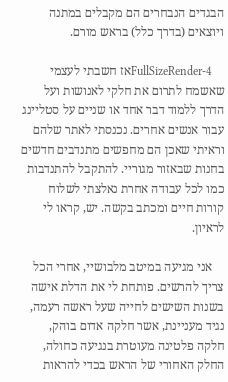הבגדים הנבחרים הם מקבלים במתנה ויוצאים (בדרך כלל) בראש מורם.

    FullSizeRender-4אז חשבתי לעצמי שאשמח לתרום את חלקי לאנושות ועל הדרך ללמוד דבר אחד או שניים על סטליינג עבור אנשים אחרים. נכנסתי לאתר שלהם וראיתי שאכן הם מחפשים מתנדבים חדשים בחנות שבאזור מגוריי. להתקבל להתנדבות כמו לכל עבודה אחרת נאלצתי לשלוח קורות חיים ומכתב בקשה. יש, קראו לי לראיון.

    אני מגיעה במיטב מלבושיי, אחרי הכל צריך להרשים. פותחת לי את הדלת אישה בשנות השישים לחייה שעל ראשה רעמה, נגיד מעניינת, אשר חלקה אדום בוהק, חלקה פלטינה מעוטרת בנגיעה כחולה, החלק האחורי של הראש בכדי להראות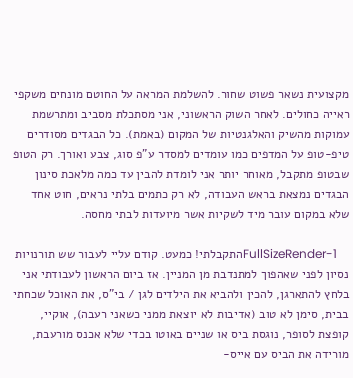מקצועית נשאר פשוט שחור. להשלמת המראה על החוטם מונחים משקפי ראייה כחולים. לאחר השוק הראשוני, אני מסתכלת מסביב ומתרשמת עמוקות מהשיק והאלגנטיות של המקום (באמת). כל הבגדים מסודרים טיפ-טופ על המדפים כמו עומדים למסדר ע”פ סוג, צבע ואורך. רק הטופ שבטופ מתקבל, מאוחר יותר אני לומדת להבין עד כמה מלאכת סינון הבגדים נמצאת בראש העבודה, לא רק כתמים בלתי נראים, חוט אחד שלא במקום עובר מיד לשקיות אשר מיועדות לבתי מחסה.

    FullSizeRender-1התקבלתי! כמעט. קודם עליי לעבור שש תורנויות נסיון לפני שאהפוך למתנדבת מן המניין. אז ביום הראשון לעבודתי אני בלחץ להתארגן, להכין ולהביא את הילדים לגן / בי”ס, את האוכל שכחתי בבית, סימן לא טוב (אדיבות לא יוצאת ממני כשאני רעבה), אוקיי, קופצת לסופר, נוגסת ביס או שניים באוטו בכדי שלא אכנס מורעבת, מורידה את הביס עם אייס-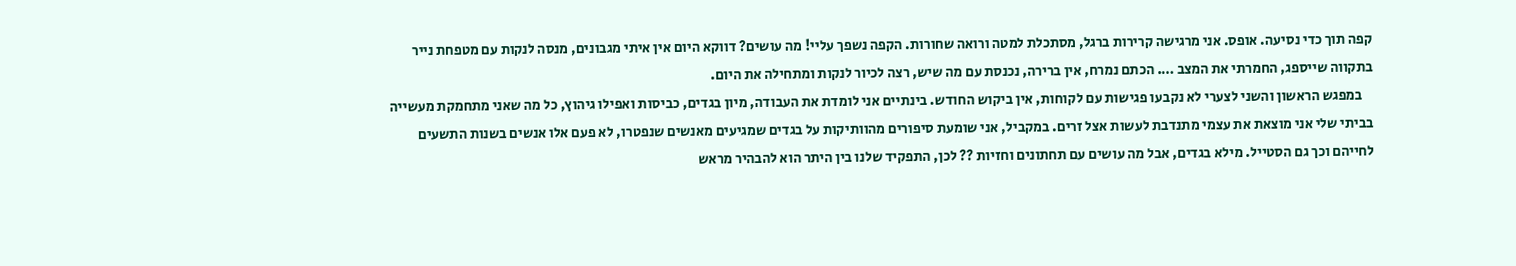קפה תוך כדי נסיעה. אופס. אני מרגישה קרירות ברגל, מסתכלת למטה ורואה שחורות. הקפה נשפך עליי! מה עושים? דווקא היום אין איתי מגבונים, מנסה לנקות עם מטפחת נייר בתקווה שייספג, החמרתי את המצב …. הכתם נמרח, אין ברירה, נכנסת עם מה שיש, רצה לכיור לנקות ומתחילה את היום.
    במפגש הראשון והשני לצערי לא נקבעו פגישות עם לקוחות, אין ביקוש החודש. בינתיים אני לומדת את העבודה, מיון בגדים, כביסות ואפילו גיהוץ, כל מה שאני מתחמקת מעשייה בביתי שלי אני מוצאת את עצמי מתנדבת לעשות אצל זרים. במקביל, אני שומעת סיפורים מהוותיקות על בגדים שמגיעים מאנשים שנפטרו, לא פעם אלו אנשים בשנות התשעים לחייהם וכך גם הסטייל. מילא בגדים, אבל מה עושים עם תחתונים וחזיות ?? לכן, התפקיד שלנו בין היתר הוא להבהיר מראש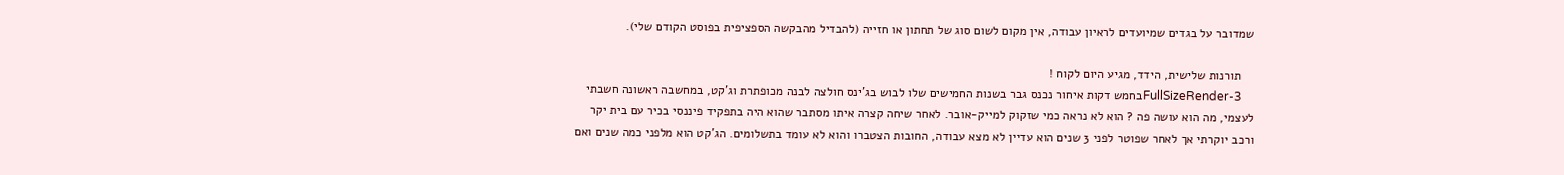שמדובר על בגדים שמיועדים לראיון עבודה, אין מקום לשום סוג של תחתון או חזייה (להבדיל מהבקשה הספציפית בפוסט הקודם שלי).

    תורנות שלישית, הידד, מגיע היום לקוח !
    FullSizeRender-3בחמש דקות איחור נכנס גבר בשנות החמישים שלו לבוש בג’ינס חולצה לבנה מכופתרת וג’קט, במחשבה ראשונה חשבתי לעצמי, מה הוא עושה פה ? הוא לא נראה כמי שזקוק למייק-אובר. לאחר שיחה קצרה איתו מסתבר שהוא היה בתפקיד פיננסי בכיר עם בית יקר ורכב יוקרתי אך לאחר שפוטר לפני 3 שנים הוא עדיין לא מצא עבודה, החובות הצטברו והוא לא עומד בתשלומים. הג’קט הוא מלפני כמה שנים ואם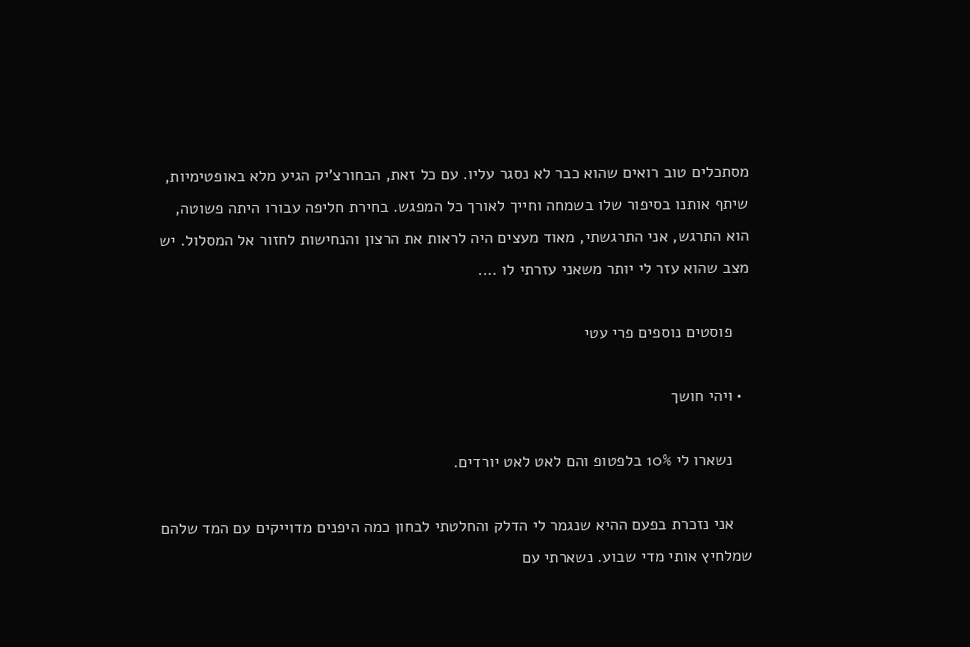מסתכלים טוב רואים שהוא כבר לא נסגר עליו. עם כל זאת, הבחורצ’יק הגיע מלא באופטימיות, שיתף אותנו בסיפור שלו בשמחה וחייך לאורך כל המפגש. בחירת חליפה עבורו היתה פשוטה, הוא התרגש, אני התרגשתי, מאוד מעצים היה לראות את הרצון והנחישות לחזור אל המסלול. יש מצב שהוא עזר לי יותר משאני עזרתי לו ….

    פוסטים נוספים פרי עטי

  • ויהי חושך

    נשארו לי 10% בלפטופ והם לאט לאט יורדים.

    אני נזכרת בפעם ההיא שנגמר לי הדלק והחלטתי לבחון כמה היפנים מדוייקים עם המד שלהם שמלחיץ אותי מדי שבוע. נשארתי עם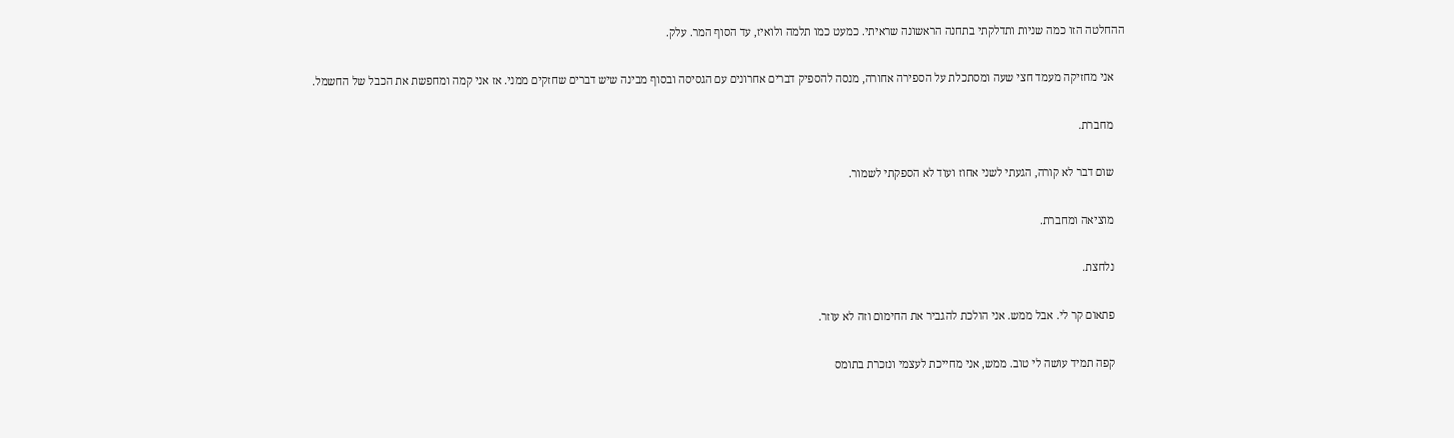ההחלטה הזו כמה שניות ותדלקתי בתחנה הראשונה שראיתי. כמעט כמו תלמה ולואיז, עד הסוף המר. עלק.

    אני מחזיקה מעמד חצי שעה ומסתכלת על הספירה אחורה, מנסה להספיק דברים אחרונים עם הגסיסה ובסוף מבינה שיש דברים שחזקים ממני. אז אני קמה ומחפשת את הכבל של החשמל.

    מחברת.

    שום דבר לא קורה, הגעתי לשני אחוז ועוד לא הספקתי לשמור.

    מוציאה ומחברת.

    נלחצת.

    פתאום קר לי. אבל ממש. אני הולכת להגביר את החימום וזה לא עוזר.

    קפה תמיד עושה לי טוב. ממש, אני מחייכת לעצמי ונזכרת בתומס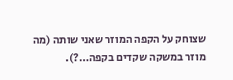שצוחק על הקפה המוזר שאני שותה (מה מוזר במשקה שקדים בקפה…?).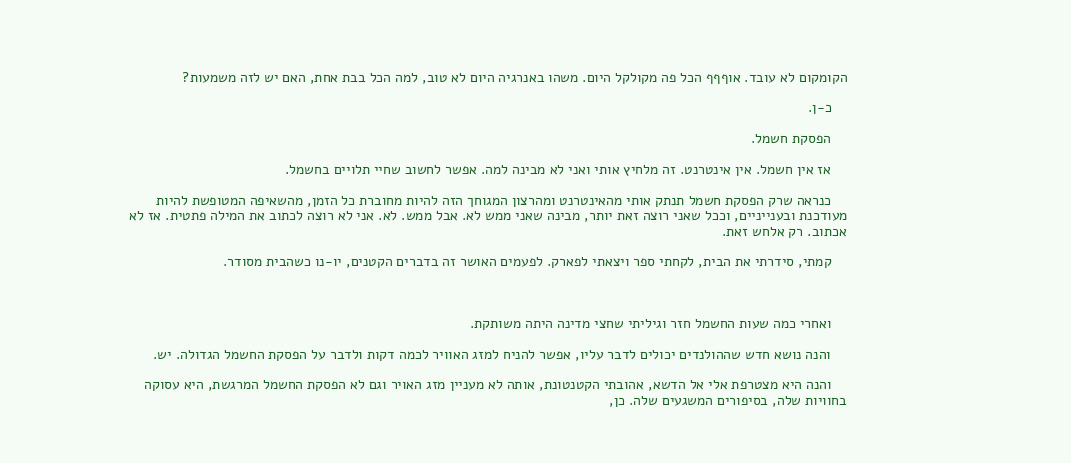הקומקום לא עובד. אוףףף הכל פה מקולקל היום. משהו באנרגיה היום לא טוב, למה הכל בבת אחת, האם יש לזה משמעות?

    כ-ן.

    הפסקת חשמל.

    אז אין חשמל. אין אינטרנט. זה מלחיץ אותי ואני לא מבינה למה. אפשר לחשוב שחיי תלויים בחשמל.

    כנראה שרק הפסקת חשמל תנתק אותי מהאינטרנט ומהרצון המגוחך הזה להיות מחוברת כל הזמן, מהשאיפה המטופשת להיות מעודכנת ובענייניים, וככל שאני רוצה זאת יותר, מבינה שאני ממש לא. אבל ממש. לא. אני לא רוצה לכתוב את המילה פתטית. אז לא אכתוב. רק אלחש זאת.

    קמתי, סידרתי את הבית, לקחתי ספר ויצאתי לפארק. לפעמים האושר זה בדברים הקטנים, יו-נו כשהבית מסודר.



    ואחרי כמה שעות החשמל חזר וגיליתי שחצי מדינה היתה משותקת.

    והנה נושא חדש שההולנדים יכולים לדבר עליו, אפשר להניח למזג האוויר לכמה דקות ולדבר על הפסקת החשמל הגדולה. יש.

    והנה היא מצטרפת אלי אל הדשא, אהובתי הקטנטונת, אותה לא מעניין מזג האויר וגם לא הפסקת החשמל המרגשת, היא עסוקה בחוויות שלה, בסיפורים המשגעים שלה. כן,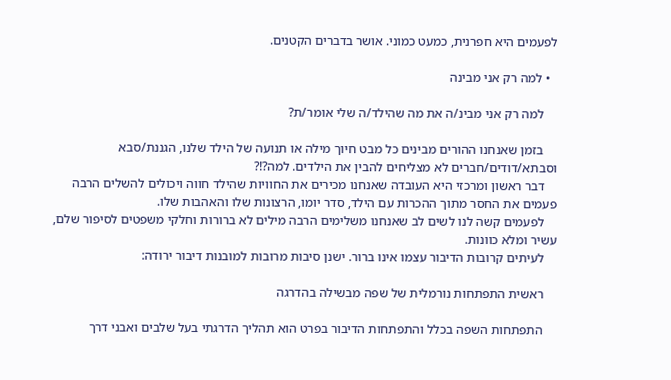לפעמים היא חפרנית, כמעט כמוני. אושר בדברים הקטנים.

  • למה רק אני מבינה

    למה רק אני מבינ/ה את מה שהילד/ה שלי אומר/ת?

    בזמן שאנחנו ההורים מבינים כל מבט חיוך מילה או תנועה של הילד שלנו, הגננת/סבא וסבתא/דודים/חברים לא מצליחים להבין את הילדים. למה?!?
    דבר ראשון ומרכזי היא העובדה שאנחנו מכירים את החוויות שהילד חווה ויכולים להשלים הרבה פעמים את החסר מתוך ההכרות עם הילד, סדר יומו, הרצונות שלו והאהבות שלו.
    לפעמים קשה לנו לשים לב שאנחנו משלימים הרבה מילים לא ברורות וחלקי משפטים לסיפור שלם, עשיר ומלא כוונות.
    לעיתים קרובות הדיבור עצמו אינו ברור. ישנן סיבות מרובות למובנות דיבור ירודה:

    ראשית התפתחות נורמלית של שפה מבשילה בהדרגה

    התפתחות השפה בכלל והתפתחות הדיבור בפרט הוא תהליך הדרגתי בעל שלבים ואבני דרך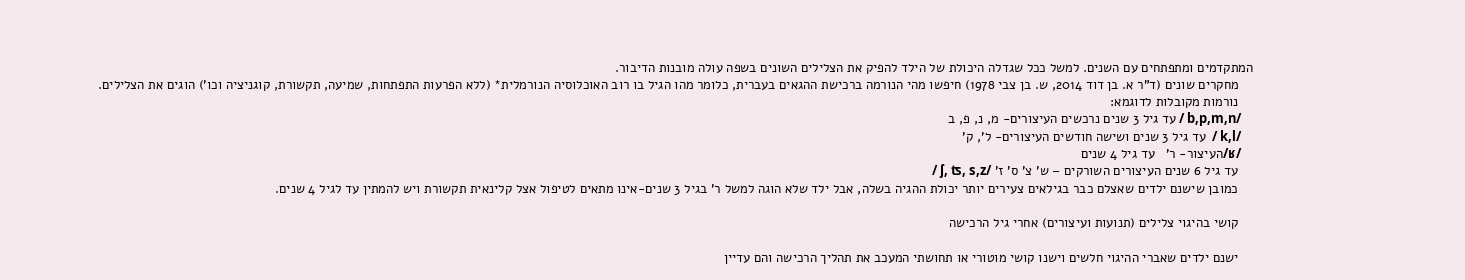המתקדמים ומתפתחים עם השנים. למשל ככל שגדלה היכולת של הילד להפיק את הצלילים השונים בשפה עולה מובנות הדיבור.
    מחקרים שונים (ד”ר א. בן דוד 2014, ש. בן צבי 1978) חיפשו מהי הנורמה ברכישת ההגאים בעברית, כלומר מהו הגיל בו רוב האוכלוסיה הנורמלית* (ללא הפרעות התפתחות, שמיעה, תקשורת, קוגניציה וכו’) הוגים את הצלילים.
    נורמות מקובלות לדוגמא:
    /b,p,m,n / עד גיל 3 שנים נרכשים העיצורים- מ, נ, פ, ב
    /k,l /  עד גיל 3 שנים ושישה חודשים העיצורים- ל’, ק’
    /ʁ/העיצור- ר’   עד גיל 4 שנים
    עד גיל 6 שנים העיצורים השורקים – ש’ צ’ ס’ ז’ /ʃ, ʦ, s,z /
    כמובן שישנם ילדים שאצלם כבר בגילאים צעירים יותר יכולת ההגיה בשלה, אבל ילד שלא הוגה למשל ר’ בגיל 3 שנים-אינו מתאים לטיפול אצל קלינאית תקשורת ויש להמתין עד לגיל 4 שנים.

    קושי בהיגוי צלילים (תנועות ועיצורים) אחרי גיל הרכישה

    ישנם ילדים שאברי ההיגוי חלשים וישנו קושי מוטורי או תחושתי המעכב את תהליך הרכישה והם עדיין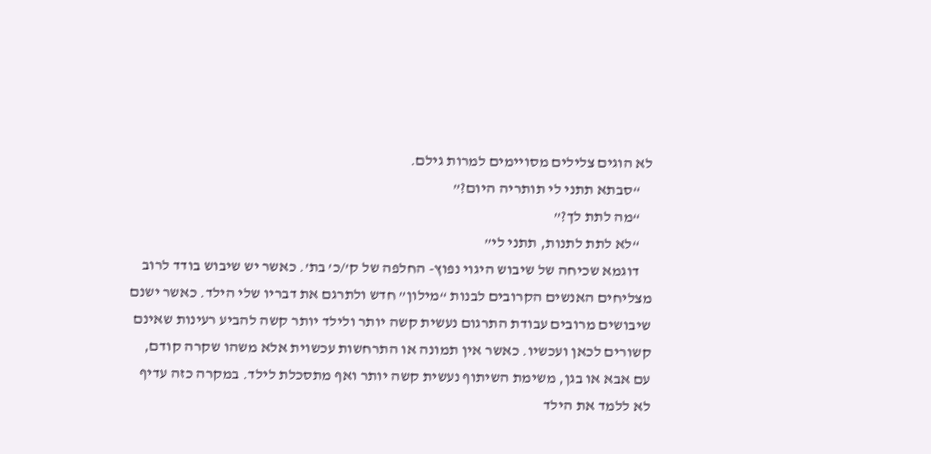לא הוגים צלילים מסויימים למרות גילם.
    “סבתא תתני לי תותריה היום?”
    “מה לתת לך?”
    “לא לתת לתנות, תתני לי”
    דוגמא שכיחה של שיבוש היגוי נפוץ- החלפה של ק’/כ’ בת’. כאשר יש שיבוש בודד לרוב מצליחים האנשים הקרובים לבנות “מילון” חדש ולתרגם את דבריו שלי הילד. כאשר ישנם שיבושים מרובים עבודת התרגום נעשית קשה יותר ולילד יותר קשה להביע רעינות שאינם קשורים לכאן ועכשיו. כאשר אין תמונה או התרחשות עכשוית אלא משהו שקרה קודם, עם אבא או בגן, משימת השיתוף נעשית קשה יותר ואף מתסכלת לילד. במקרה כזה עדיף לא ללמד את הילד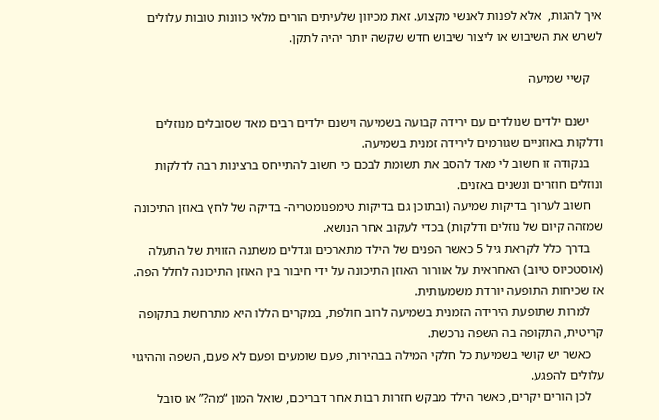איך להגות,  אלא לפנות לאנשי מקצוע. זאת מכיוון שלעיתים הורים מלאי כוונות טובות עלולים לשרש את השיבוש או ליצור שיבוש חדש שקשה יותר יהיה לתקן.

    קשיי שמיעה

    ישנם ילדים שנולדים עם ירידה קבועה בשמיעה וישנם ילדים רבים מאד שסובלים מנוזלים ודלקות באוזניים שגורמים לירידה זמנית בשמיעה.
    בנקודה זו חשוב לי מאד להסב את תשומת לבכם כי חשוב להתייחס ברצינות רבה לדלקות ונוזלים חוזרים ונשנים באזנים.
    חשוב לערוך בדיקות שמיעה (ובתוכן גם בדיקות טימפנומטריה- בדיקה של לחץ באוזן התיכונה שמזהה קיום של נוזלים ודלקות) בכדי לעקוב אחר הנושא.
    בדרך כלל לקראת גיל 5 כאשר הפנים של הילד מתארכים וגדלים משתנה הזווית של התעלה (אוסטכיוס טיוב) האחראית על אוורור האוזן התיכונה על ידי חיבור בין האוזן התיכונה לחלל הפה. אז שכיחות התופעה יורדת משמעותית.
    למרות שתופעת הירידה הזמנית בשמיעה לרוב חולפת, במקרים הללו היא מתרחשת בתקופה קריטית, התקופה בה השפה נרכשת.
    כאשר יש קושי בשמיעת כל חלקי המילה בבהירות, פעם שומעים ופעם לא פעם, השפה וההיגוי עלולים להפגע.
    לכן הורים יקרים, כאשר הילד מבקש חזרות רבות אחר דבריכם, שואל המון “מה?” או סובל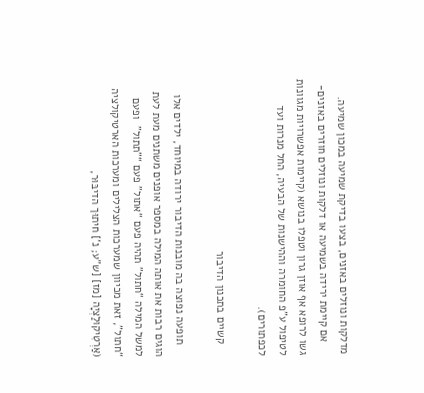מדלקות ונוזלים באזנים, בצעו בדיקת שמיעה במכון שמיעה.
    אם קיימת ירידה בשמיעה או דלקות ונוזלים חוזרים באזנים- גשו לרופא אף אוזן גרון וטפלו בנושא (קיימות אפשרויות מגוונות לטיפול ע”פ החומרה וההישנות של הבעיה, החל מנרות ועד לכפתורים).

    קשיים בתכנון הדיבור

    תופעה נפוצה בה מובנות הדיבור ירודה במיוחד, ילדים אלו הוגים רבות את אותה המילה במספר אופנים משתנים מעת לעת למשל המילה “חתול” תהיה פעם “אתול” פעם “”תתול”  ופעם “חתול”, זאת מכיוון שמערכות הצלילים ומערכות הארטיקולציה (אַרְטִיקוּלַצְיָה [מז] [ש”ע; נ’] חיתוּך הדיבּוּר,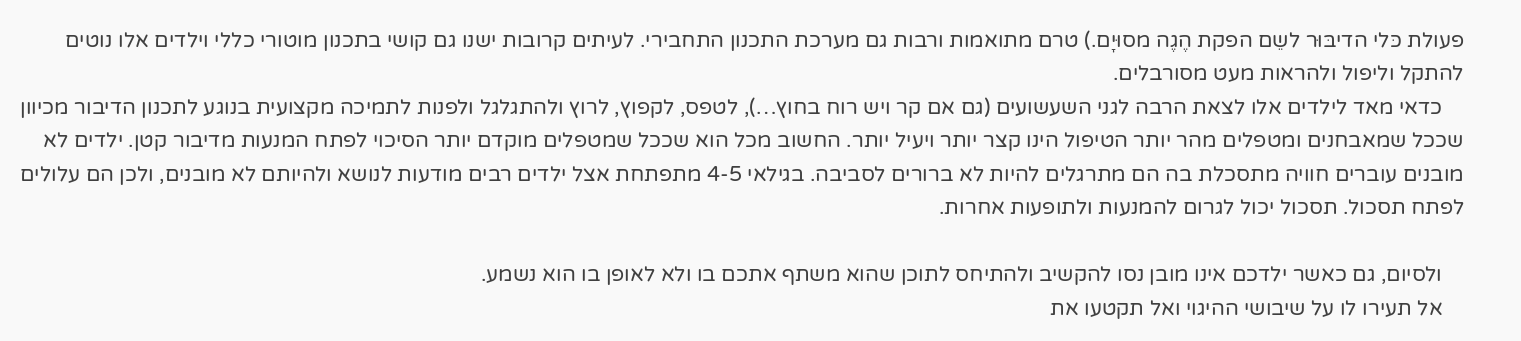פעולת כּלי הדיבּוּר לשֵם הפקת הֶגֶה מסוּיָם.) טרם מתואמות ורבות גם מערכת התכנון התחבירי. לעיתים קרובות ישנו גם קושי בתכנון מוטורי כללי וילדים אלו נוטים להתקל וליפול ולהראות מעט מסורבלים.
    כדאי מאד לילדים אלו לצאת הרבה לגני השעשועים (גם אם קר ויש רוח בחוץ…), לטפס, לקפוץ, לרוץ ולהתגלגל ולפנות לתמיכה מקצועית בנוגע לתכנון הדיבור מכיוון שככל שמאבחנים ומטפלים מהר יותר הטיפול הינו קצר יותר ויעיל יותר. החשוב מכל הוא שככל שמטפלים מוקדם יותר הסיכוי לפתח המנעות מדיבור קטן. ילדים לא מובנים עוברים חוויה מתסכלת בה הם מתרגלים להיות לא ברורים לסביבה. בגילאי 4-5 מתפתחת אצל ילדים רבים מודעות לנושא ולהיותם לא מובנים, ולכן הם עלולים לפתח תסכול. תסכול יכול לגרום להמנעות ולתופעות אחרות.

    ולסיום, גם כאשר ילדכם אינו מובן נסו להקשיב ולהתיחס לתוכן שהוא משתף אתכם בו ולא לאופן בו הוא נשמע.
    אל תעירו לו על שיבושי ההיגוי ואל תקטעו את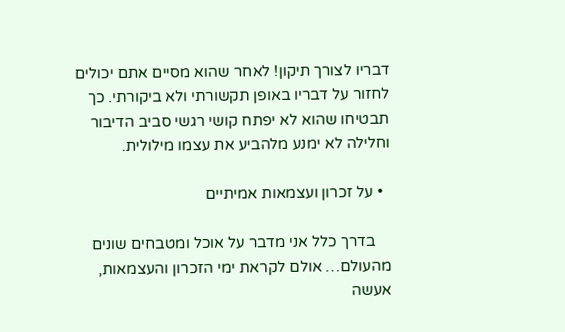דבריו לצורך תיקון! לאחר שהוא מסיים אתם יכולים לחזור על דבריו באופן תקשורתי ולא ביקורתי. כך תבטיחו שהוא לא יפתח קושי רגשי סביב הדיבור וחלילה לא ימנע מלהביע את עצמו מילולית.

  • על זכרון ועצמאות אמיתיים

    בדרך כלל אני מדבר על אוכל ומטבחים שונים מהעולם… אולם לקראת ימי הזכרון והעצמאות, אעשה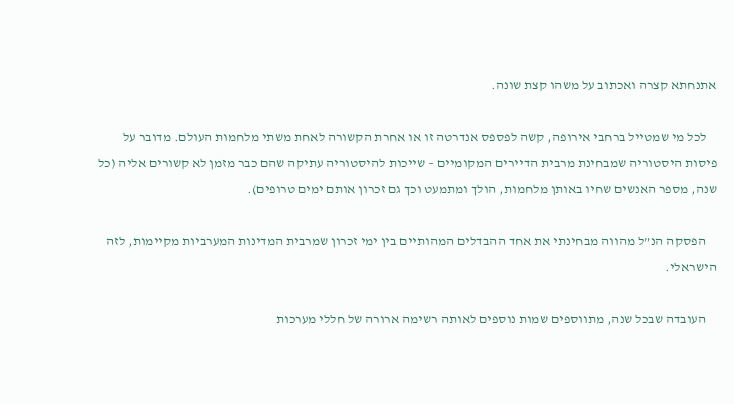אתנחתא קצרה ואכתוב על משהו קצת שונה.

    לכל מי שמטייל ברחבי אירופה, קשה לפספס אנדרטה זו או אחרת הקשורה לאחת משתי מלחמות העולם. מדובר על פיסות היסטוריה שמבחינת מרבית הדיירים המקומיים – שייכות להיסטוריה עתיקה שהם כבר מזמן לא קשורים אליה (כל שנה, מספר האנשים שחיו באותן מלחמות, הולך ומתמעט וכך גם זכרון אותם ימים טרופים).

    הפסקה הנ”ל מהווה מבחינתי את אחד ההבדלים המהותיים בין ימי זכרון שמרבית המדינות המערביות מקיימות, לזה הישראלי.

    העובדה שבכל שנה, מתווספים שמות נוספים לאותה רשימה ארורה של חללי מערכות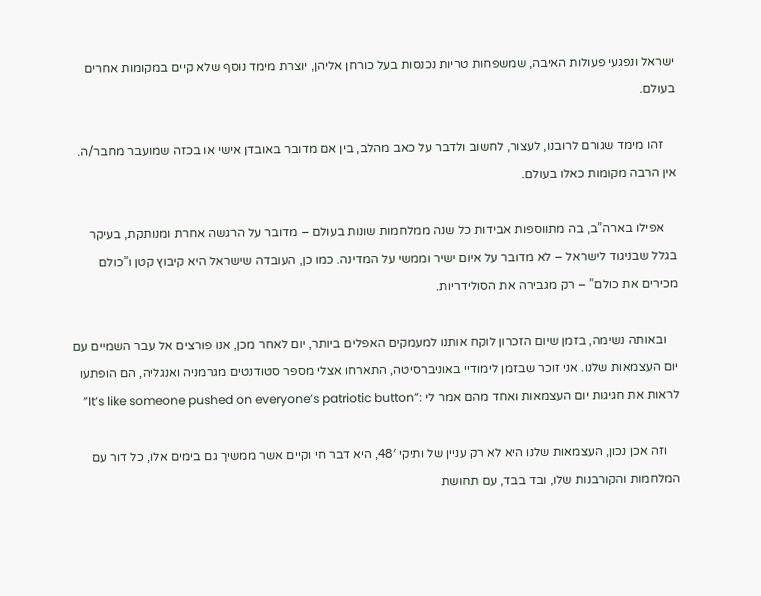ישראל ונפגעי פעולות האיבה, שמשפחות טריות נכנסות בעל כורחן אליהן, יוצרת מימד נוסף שלא קיים במקומות אחרים בעולם.

    זהו מימד שגורם לרובנו, לעצור, לחשוב ולדבר על כאב מהלב, בין אם מדובר באובדן אישי או בכזה שמועבר מחבר/ה. אין הרבה מקומות כאלו בעולם.

    אפילו בארה”ב, בה מתווספות אבידות כל שנה ממלחמות שונות בעולם – מדובר על הרגשה אחרת ומנותקת, בעיקר בגלל שבניגוד לישראל – לא מדובר על איום ישיר וממשי על המדינה. כמו כן, העובדה שישראל היא קיבוץ קטן ו”כולם מכירים את כולם” – רק מגבירה את הסולידריות.

    ובאותה נשימה, בזמן שיום הזכרון לוקח אותנו למעמקים האפלים ביותר, יום לאחר מכן, אנו פורצים אל עבר השמיים עם יום העצמאות שלנו. אני זוכר שבזמן לימודיי באוניברסיטה, התארחו אצלי מספר סטודנטים מגרמניה ואנגליה, הם הופתעו לראות את חגיגות יום העצמאות ואחד מהם אמר לי :”It’s like someone pushed on everyone’s patriotic button”

    וזה אכן נכון, העצמאות שלנו היא לא רק עניין של ותיקי 48′, היא דבר חי וקיים אשר ממשיך גם בימים אלו, כל דור עם המלחמות והקורבנות שלו, ובד בבד, עם תחושת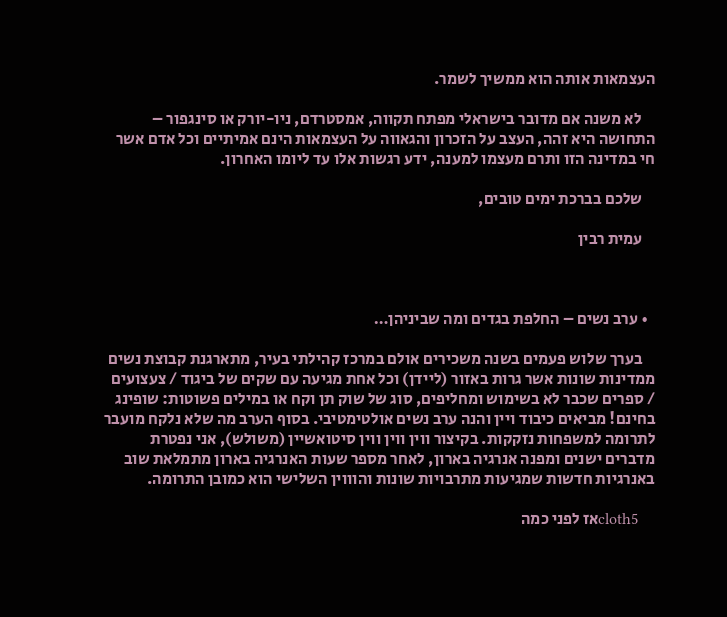העצמאות אותה הוא ממשיך לשמר.

    לא משנה אם מדובר בישראלי מפתח תקווה, אמסטרדם, ניו-יורק או סינגפור – התחושה היא זהה, העצב על הזכרון והגאווה על העצמאות הינם אמיתיים וכל אדם אשר חי במדינה הזו ותרם מעצמו למענה, ידע רגשות אלו עד ליומו האחרון.

    שלכם בברכת ימים טובים,

    עמית רבין



  • ערב נשים – החלפת בגדים ומה שביניהן…

    בערך שלוש פעמים בשנה משכירים אולם במרכז קהילתי בעיר, מתארגנת קבוצת נשים ממדינות שונות אשר גרות באזור (ליידן) וכל אחת מגיעה עם שקים של ביגוד / צעצועים / ספרים שכבר לא בשימוש ומחליפים, סוג של שוק תן וקח או במילים פשוטות: שופינג בחינם! מביאים כיבוד ויין והנה ערב נשים אולטימטיבי. בסוף הערב מה שלא נלקח מועבר לתרומה למשפחות נזקקות. בקיצור ווין ווין ווין סיטואשיין (משולש), אני נפטרת מדברים ישנים ומפנה אנרגיה בארון, לאחר מספר שעות האנרגיה בארון מתמלאת שוב באנרגיות חדשות שמגיעות מתרבויות שונות והוווין השלישי הוא כמובן התרומה.

    cloth5אז לפני כמה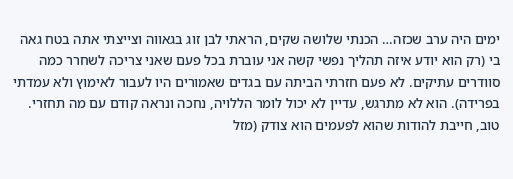ימים היה ערב שכזה… הכנתי שלושה שקים, הראתי לבן זוג בגאווה וצייצתי אתה בטח גאה בי (רק הוא יודע איזה תהליך נפשי קשה אני עוברת בכל פעם שאני צריכה לשחרר כמה סוודרים עתיקים. לא פעם חזרתי הביתה עם בגדים שאמורים היו לעבור לאימוץ ולא עמדתי בפרידה). הוא לא מתרגש, עדיין לא יכול לומר הללויה, נחכה ונראה קודם עם מה תחזרי. טוב, חייבת להודות שהוא לפעמים הוא צודק (מזל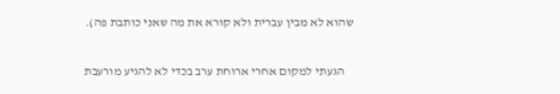שהוא לא מבין עברית ולא קורא את מה שאני כותבת פה).

    הגעתי למקום אחרי ארוחת ערב בכדי לא להגיע מורעבת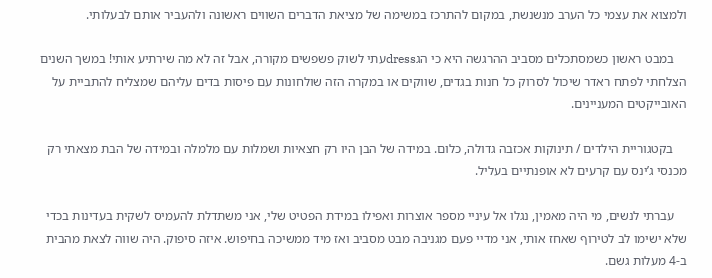ולמצוא את עצמי כל הערב מנשנשת, במקום להתרכז במשימה של מציאת הדברים השווים ראשונה ולהעביר אותם לבעלותי.

    במבט ראשון כשמסתכלים מסביב ההרגשה היא כי הגdressעתי לשוק פשפשים מקורה, אבל זה לא מה שירתיע אותי! במשך השנים הצלחתי לפתח ראדר שיכול לסרוק כל חנות בגדים, שווקים או במקרה הזה שולחונות עם פיסות בדים עליהם שמצליח להתביית על האובייקטים המעניינים.

    בקטגוריית הילדים / תינוקות אכזבה גדולה, כלום. במידה של הבן היו רק חצאיות ושמלות עם מלמלה ובמידה של הבת מצאתי רק מכנסי ג’ינס עם קרעים לא אופנתיים בעליל.

    עברתי לנשים, מי היה מאמין, נגלו אל עיניי מספר אוצרות ואפילו במידת הפטיט שלי, אני משתדלת להעמיס לשקית בעדינות בכדי שלא ישימו לב לטירוף שאחז אותי, אני מדיי פעם מגניבה מבט מסביב ואז מיד ממשיכה בחיפוש. איזה סיפוק. היה שווה לצאת מהבית ב-4 מעלות גשם.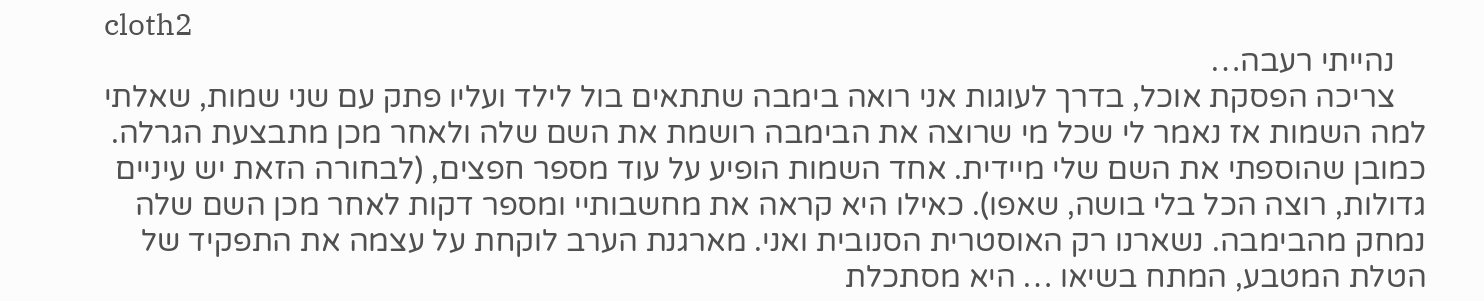cloth2
    נהייתי רעבה…
    צריכה הפסקת אוכל, בדרך לעוגות אני רואה בימבה שתתאים בול לילד ועליו פתק עם שני שמות, שאלתי למה השמות אז נאמר לי שכל מי שרוצה את הבימבה רושמת את השם שלה ולאחר מכן מתבצעת הגרלה. כמובן שהוספתי את השם שלי מיידית. אחד השמות הופיע על עוד מספר חפצים, (לבחורה הזאת יש עיניים גדולות, רוצה הכל בלי בושה, שאפו). כאילו היא קראה את מחשבותיי ומספר דקות לאחר מכן השם שלה נמחק מהבימבה. נשארנו רק האוסטרית הסנובית ואני. מארגנת הערב לוקחת על עצמה את התפקיד של הטלת המטבע, המתח בשיאו … היא מסתכלת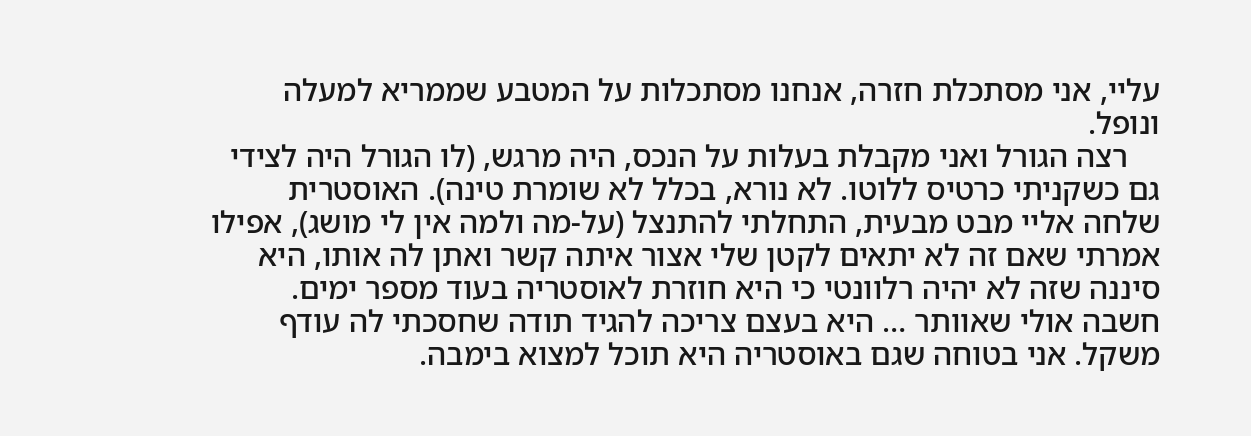עליי, אני מסתכלת חזרה, אנחנו מסתכלות על המטבע שממריא למעלה ונופל.
    רצה הגורל ואני מקבלת בעלות על הנכס, היה מרגש, (לו הגורל היה לצידי גם כשקניתי כרטיס ללוטו. לא נורא, בכלל לא שומרת טינה). האוסטרית שלחה אליי מבט מבעית, התחלתי להתנצל (על-מה ולמה אין לי מושג), אפילו אמרתי שאם זה לא יתאים לקטן שלי אצור איתה קשר ואתן לה אותו, היא סיננה שזה לא יהיה רלוונטי כי היא חוזרת לאוסטריה בעוד מספר ימים. חשבה אולי שאוותר … היא בעצם צריכה להגיד תודה שחסכתי לה עודף משקל. אני בטוחה שגם באוסטריה היא תוכל למצוא בימבה.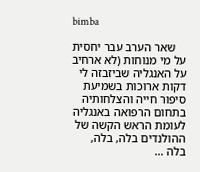bimba

    שאר הערב עבר יחסית על מי מנוחות (לא ארחיב על האנגליה שביזבזה לי דקות ארוכות בשמיעת סיפור חייה והצלחותיה בתחום הרפואה באנגליה לעומת הראש הקשה של ההולנדים בלה, בלה, בלה …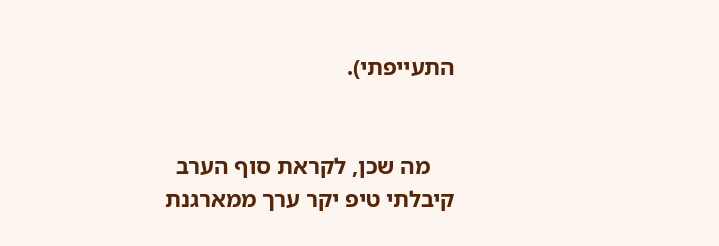התעייפתי).


    מה שכן, לקראת סוף הערב קיבלתי טיפ יקר ערך ממארגנת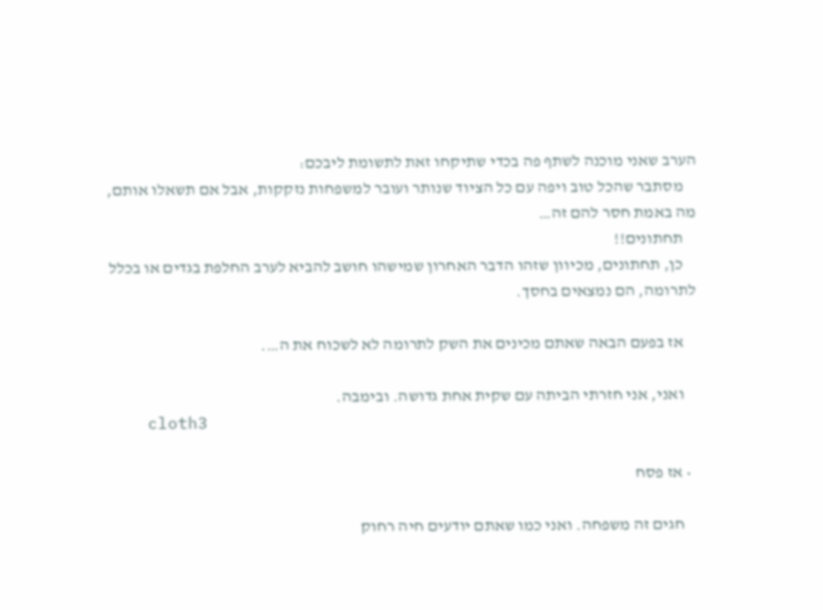הערב שאני מוכנה לשתף פה בכדי שתיקחו זאת לתשומת ליבכם:
    מסתבר שהכל טוב ויפה עם כל הציוד שנותר ועובר למשפחות נזקקות, אבל אם תשאלו אותם, מה באמת חסר להם זה…
    תחתונים!!
    כן, תחתונים, מכיוון שזהו הדבר האחרון שמישהו חושב להביא לערב החלפת בגדים או בכלל לתרומה, הם נמצאים בחסך.

    אז בפעם הבאה שאתם מכינים את השק לתרומה לא לשכוח את ה….

    ואני, אני חזרתי הביתה עם שקית אחת גדושה. ובימבה.
    cloth3

  • אז פסח

    חגים זה משפחה. ואני כמו שאתם יודעים חיה רחוק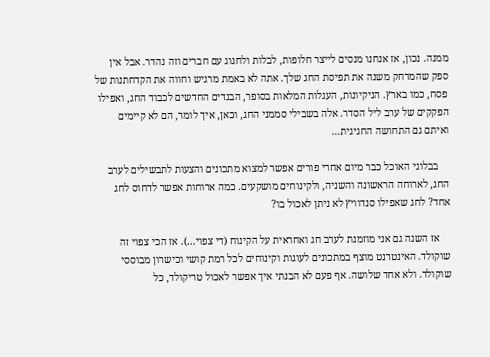ממנה. נכון, אז אנחנו מנסים לייצר חלופות, לבלות ולחגוג עם חברים וזה נהדר. אבל אין ספק שהמרחק משנה את תפיסת החג שלך. אתה לא באמת מרגיש וחווה את הקדחתנות של פסח, כמו בארץ. הניקיונות, העגלות המלאות בסופר, הבגדים החדשים לכבוד החג, ואפילו הפקקים של ערב ליל הסדר. אלה בשבילי סממני החג, וכאן, איך לומר, הם לא קיימים ואיתם גם התחושה החגיגית…

    בבלוגי האוכל כבר מיום אחרי פורים אפשר למצוא מתכונים והצעות לתבשילים לערב החג, לארוחה הראשונה והשניה, ולקינוחים מושקעים. כמה ארוחות אפשר לדחוס לחג אחד? לחג שאפילו סנדוויץ לא ניתן לאכול בו?

    אז השנה גם אני מוזמנת לערב חג ואחראית על הקינוח (די צפוי…). אז הכי צפוי זה שוקולד. האינטרנט מוצף במתכונים לעוגות וקינוחים לכל רמת קושי וכישרון מבוססי שוקולד. ולא אחד שלושה. אף פעם לא הבנתי איך אפשר לאכול טריקולד, כל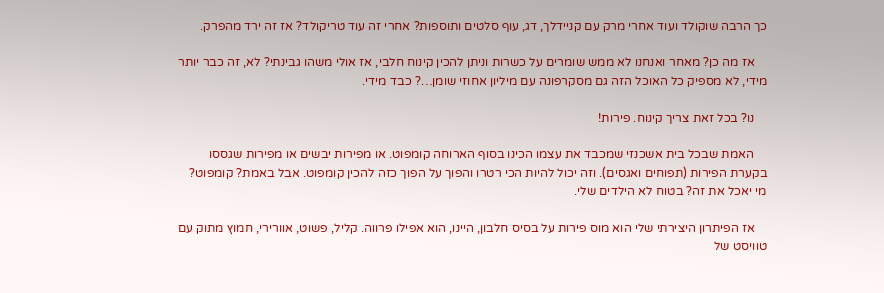כך הרבה שוקולד ועוד אחרי מרק עם קניידלך, דג, עוף סלטים ותוספות? אחרי זה עוד טריקולד? אז זה ירד מהפרק.

    אז מה כן? מאחר ואנחנו לא ממש שומרים על כשרות וניתן להכין קינוח חלבי, אז אולי משהו גבינתי? לא, זה כבר יותר מידי, לא מספיק כל האוכל הזה גם מסקרפונה עם מיליון אחוזי שומן…? כבד מידי.

    נו? בכל זאת צריך קינוח. פירות!

    האמת שבכל בית אשכנזי שמכבד את עצמו הכינו בסוף הארוחה קומפוט. או מפירות יבשים או מפירות שגססו בקערת הפירות (תפוחים ואגסים). וזה יכול להיות הכי רטרו והפוך על הפוך כזה להכין קומפוט. אבל באמת? קומפוט? מי יאכל את זה? בטוח לא הילדים שלי.

    אז הפיתרון היצירתי שלי הוא מוס פירות על בסיס חלבון, היינו, הוא אפילו פרווה. קליל, פשוט, אוורירי, חמוץ מתוק עם טוויסט של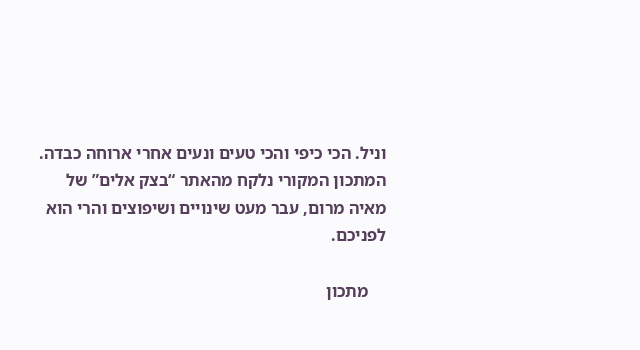וניל. הכי כיפי והכי טעים ונעים אחרי ארוחה כבדה. המתכון המקורי נלקח מהאתר “בצק אלים” של מאיה מרום, עבר מעט שינויים ושיפוצים והרי הוא לפניכם.

    מתכון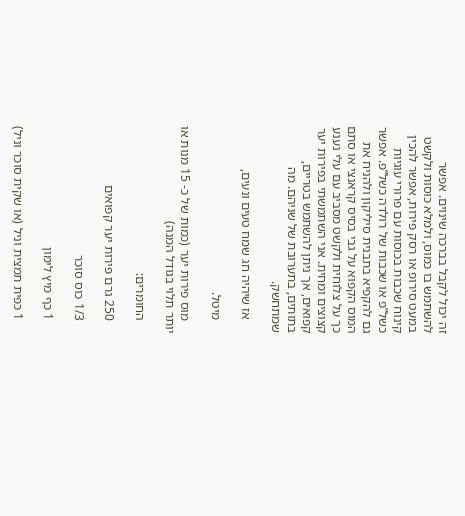זה יכול לקבל בברכה שינוים. אפשר להשתמש בו כמוס, ולמלא כוסות ולקשט במעט סירופ או רסק פירות, אפשר להכין קינוח שכבות בכוסות עם פרורי עוגיות כשל”פ או שכבות של רולדה כשל”פ. אפשר גם להקפיא בתבנית סיליקון ולהניח את המוס הקפוא על גבי בסיס קראנצי או סתם כך על צלוחית ולקשט מסביב עם עלי נענע קצוצים ומחית. אני השתמשתי בפירות יער קפואים, אך ניתן להשתמש בטריים, בתותים, בתערובת של שניהם. מה שמתחשק.

    אז שיהיה חג שמח טעים ונעים,

    מיטל.

    מוס פירות יער (כמות של כ- 15 מנות או יותר תלוי בגודל המנה)

    החומרים:

    250 גרם פירות יער קפואים

    1/3 כוס סוכר

    1 כף מיץ לימון

    1 כפית תמצית וניל (או שקית סוכר וניל)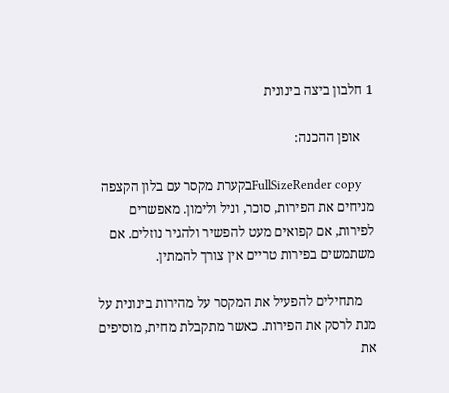1 חלבון ביצה בינונית

    אופן ההכנה:

    FullSizeRender copyבקערת מקסר עם בלון הקצפה מניחים את הפירות, סוכר, וניל ולימון. מאפשרים לפירות, אם קפואים מעט להפשיר ולהגיר נוזלים. אם משתמשים בפירות טריים אין צורך להמתין.

    מתחילים להפעיל את המקסר על מהירות בינונית על מנת לרסק את הפירות. כאשר מתקבלת מחית, מוסיפים את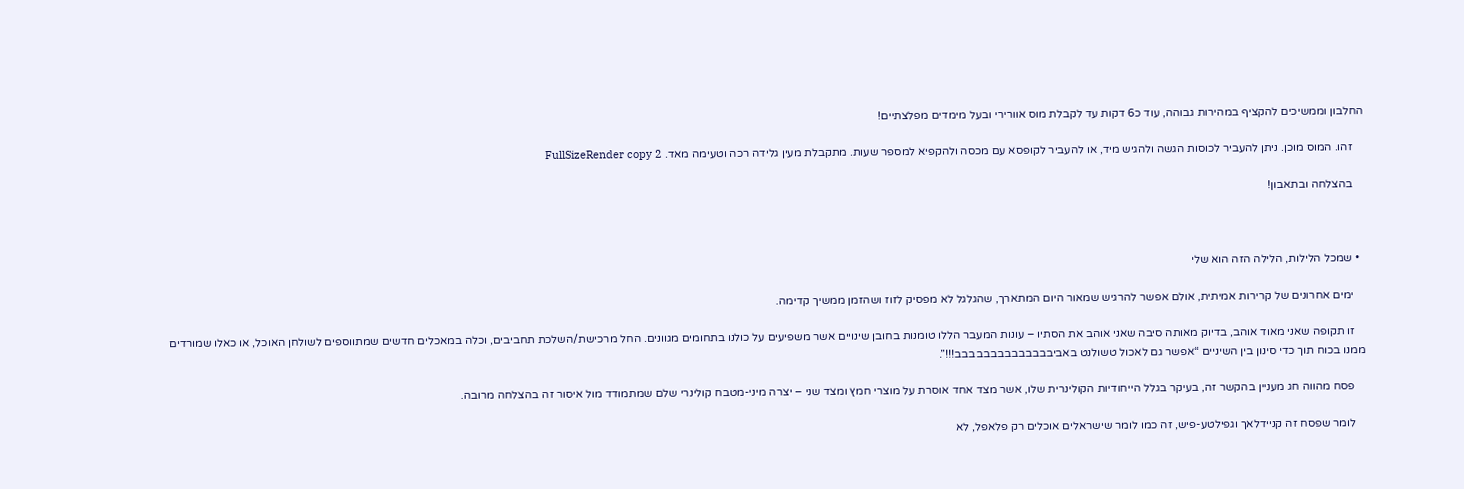החלבון וממשיכים להקציף במהירות גבוהה, עוד כ6 דקות עד לקבלת מוס אוורירי ובעל מימדים מפלצתיים!

    זהו. המוס מוכן. ניתן להעביר לכוסות הגשה ולהגיש מיד, או להעביר לקופסא עם מכסה ולהקפיא למספר שעות. מתקבלת מעין גלידה רכה וטעימה מאד. FullSizeRender copy 2

    בהצלחה ובתאבון!



  • שמכל הלילות, הלילה הזה הוא שלי

    ימים אחרונים של קרירות אמיתית, אולם אפשר להרגיש שמאור היום המתארך, שהגלגל לא מפסיק לזוז ושהזמן ממשיך קדימה.

    זו תקופה שאני מאוד אוהב, בדיוק מאותה סיבה שאני אוהב את הסתיו – עונות המעבר הללו טומנות בחובן שינויים אשר משפיעים על כולנו בתחומים מגוונים. החל מרכישת/השלכת תחביבים, וכלה במאכלים חדשים שמתווספים לשולחן האוכל, או כאלו שמורדים ממנו בכוח תוך כדי סינון בין השיניים “אפשר גם לאכול טשולנט באביבבבבבבבבבבבבבב!!!”.

    פסח מהווה חג מעניין בהקשר זה, בעיקר בגלל הייחודיות הקולינרית שלו, אשר מצד אחד אוסרת על מוצרי חמץ ומצד שני – יצרה מיני-מטבח קולינרי שלם שמתמודד מול איסור זה בהצלחה מרובה.

    לומר שפסח זה קניידלאך וגפילטע-פיש, זה כמו לומר שישראלים אוכלים רק פלאפל, לא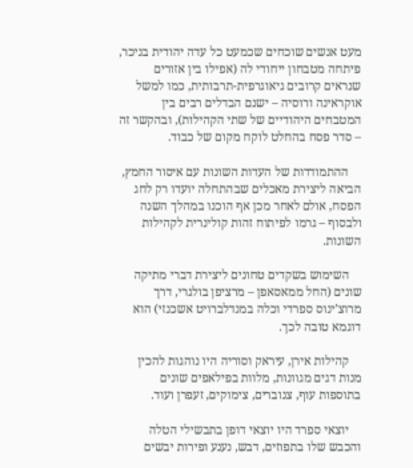מעט אנשים שוכחים שכמעט כל עדה יהודית בניכר, פיתחה מטבחון ייחודי לה (אפילו בין אזורים שנראים קרובים גיאוגרפית-תרבותית, כמו למשל אוקראינה ורוסיה – ישנם הבדלים רבים בין המטבחים היהודיים של שתי הקהילות), ובהקשר זה – סדר פסח בהחלט לוקח מקום של כבוד.

    ההתמודדות של העדות השונות עם איסור החמץ, הביאה ליצירת מאכלים שבהתחלה יועדו רק לחג הפסח, אולם לאחר מכן אף הוכנו במהלך השנה ולבסוף – גרמו לפיתוח זהות קולינרית לקהילות השונות.

    השימוש בשקדים טחונים ליצירת דברי מתיקה שונים (החל ממאסאפן – מרציפן בולגרי, דרך מרוצ’ינוס ספרדי וכלה במנדלברויט אשכנזי) הוא דוגמא טובה לכך.

    קהילות אירן, עיראק וסוריה היו נוהגות להכין מנות דגים מגוונות, מלוות בפילאפים שונים בתוספות עוף, צנוברים, צימוקים, זעפרן ועוד.

    יוצאי ספרד היו יוצאי דופן בתבשילי הטלה והכבש שלו בתפוזים, דבש, נענע ופירות יבשים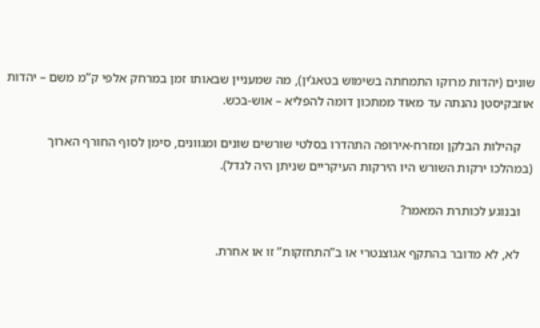שונים (יהדות מרוקו התמחתה בשימוש בטאג’ין), מה שמעניין שבאותו זמן במרחק אלפי ק”מ משם – יהדות אוזבקיסטן נהנתה עד מאוד ממתכון דומה להפליא – אוש-בכש.

    קהילות הבלקן ומזרח-אירופה התהדרו בסלטי שורשים שונים ומגוונים, סימן לסוף החורף הארוך (במהלכו ירקות השורש היו הירקות העיקריים שניתן היה לגדל).

    ובנוגע לכותרת המאמר?

    לא, לא מדובר בהתקף אגוצנטרי או ב”התחזקות” זו או אחרת.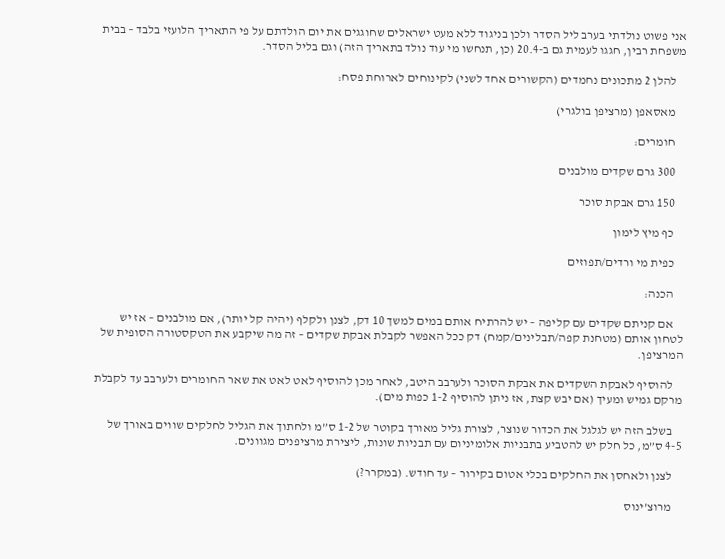אני פשוט נולדתי בערב ליל הסדר ולכן בניגוד ללא מעט ישראלים שחוגגים את יום הולדתם על פי התאריך הלועזי בלבד – בבית משפחת רבין, חגגו לעמית גם ב-20.4 (כן, תנחשו מי עוד נולד בתאריך הזה) וגם בליל הסדר.

    להלן 2 מתכונים נחמדים (הקשורים אחד לשני) לקינוחים לארוחת פסח:

    מאסאפן (מרציפן בולגרי)

    חומרים:

    300 גרם שקדים מולבנים

    150 גרם אבקת סוכר

    כף מיץ לימון

    כפית מי ורדים/תפוזים

    הכנה:

    אם קניתם שקדים עם קליפה – יש להרתיח אותם במים למשך 10 דק, לצנן ולקלף (יהיה קל יותר), אם מולבנים – אז יש לטחון אותם (מטחנת קפה/תבלינים/קמח) דק ככל האפשר לקבלת אבקת שקדים – זה מה שיקבע את הטקסטורה הסופית של המרציפן.

    להוסיף לאבקת השקדים את אבקת הסוכר ולערבב היטב, לאחר מכן להוסיף לאט לאט את שאר החומרים ולערבב עד לקבלת מרקם גמיש ומעיך (אם יבש קצת, אז ניתן להוסיף 1-2 כפות מים).

    בשלב הזה יש לגלגל את הכדור שנוצר, לצורת גליל מאורך בקוטר של 1-2 ס”מ ולחתוך את הגליל לחלקים שווים באורך של 4-5 ס”מ, כל חלק יש להטביע בתבניות אלומיניום עם תבניות שונות, ליצירת מרציפנים מגוונים.

    לצנן ולאחסן את החלקים בכלי אטום בקירור – עד חודש. (במקרר?)

    מרוצ’ינוס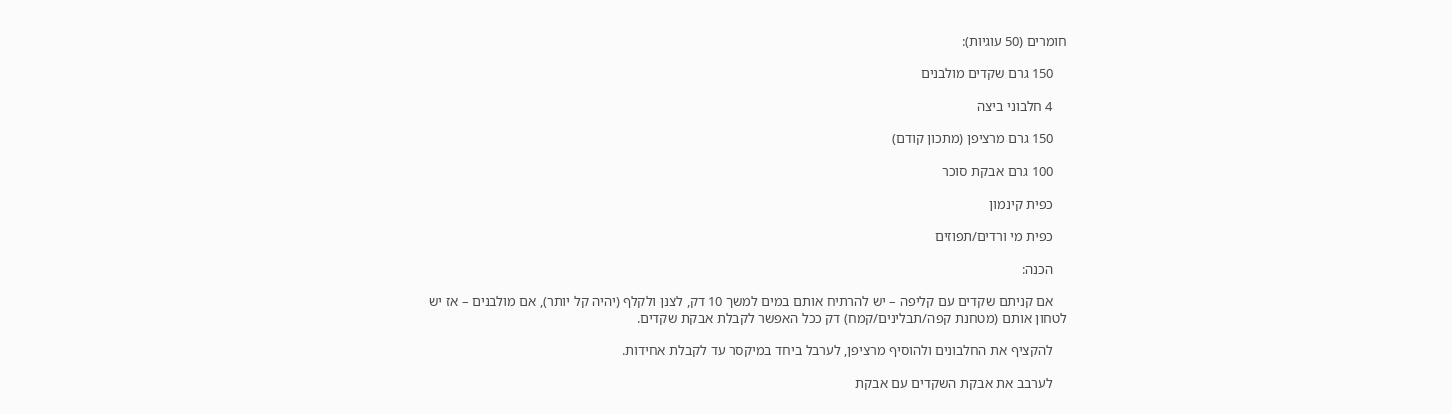חומרים (50 עוגיות):

    150 גרם שקדים מולבנים

    4 חלבוני ביצה

    150 גרם מרציפן (מתכון קודם)

    100 גרם אבקת סוכר

    כפית קינמון

    כפית מי ורדים/תפוזים

    הכנה:

    אם קניתם שקדים עם קליפה – יש להרתיח אותם במים למשך 10 דק, לצנן ולקלף (יהיה קל יותר), אם מולבנים – אז יש לטחון אותם (מטחנת קפה/תבלינים/קמח) דק ככל האפשר לקבלת אבקת שקדים.

    להקציף את החלבונים ולהוסיף מרציפן, לערבל ביחד במיקסר עד לקבלת אחידות.

    לערבב את אבקת השקדים עם אבקת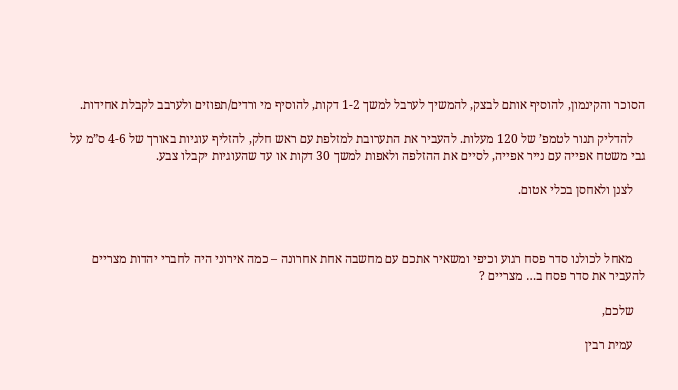הסוכר והקינמון, להוסיף אותם לבצק, להמשיך לערבל למשך 1-2 דקות, להוסיף מי ורדים/תפוזים ולערבב לקבלת אחידות.

    להדליק תנור לטמפ’ של 120 מעלות. להעביר את התערובת למזלפת עם ראש חלק, להזליף עוגיות באורך של 4-6 ס”מ על גבי משטח אפייה עם נייר אפייה, לסיים את ההזלפה ולאפות למשך 30 דקות או עד שהעוגיות יקבלו צבע.

    לצנן ולאחסן בכלי אטום.



    מאחל לכולנו סדר פסח רגוע וכיפי ומשאיר אתכם עם מחשבה אחת אחרונה – כמה אירוני היה לחברי יהדות מצריים להעביר את סדר פסח ב… מצריים ?

    שלכם,

    עמית רבין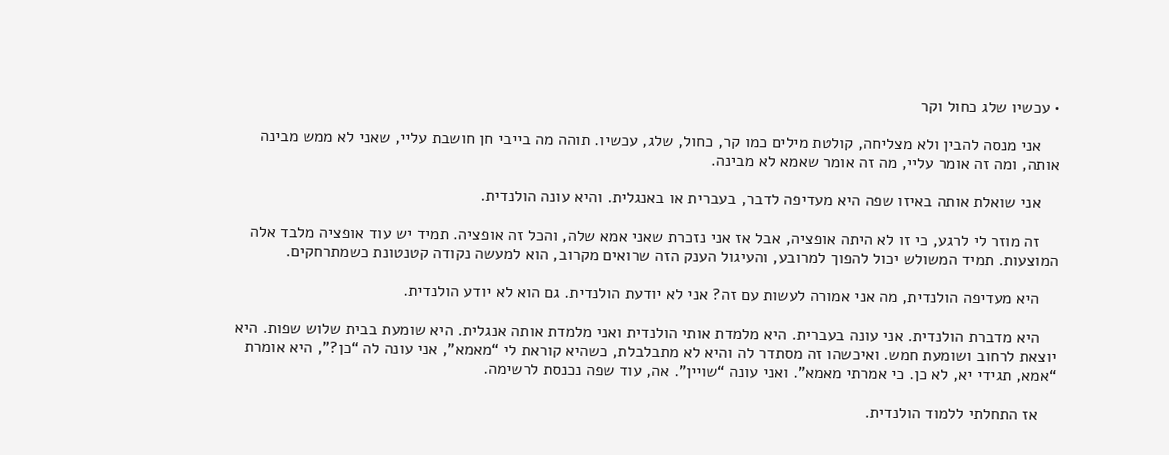• עכשיו שלג כחול וקר

    אני מנסה להבין ולא מצליחה, קולטת מילים כמו קר, כחול, שלג, עכשיו. תוהה מה בייבי חן חושבת עליי, שאני לא ממש מבינה אותה, ומה זה אומר עליי, מה זה אומר שאמא לא מבינה.

    אני שואלת אותה באיזו שפה היא מעדיפה לדבר, בעברית או באנגלית. והיא עונה הולנדית.

    זה מוזר לי לרגע, כי זו לא היתה אופציה, אבל אז אני נזכרת שאני אמא שלה, והכל זה אופציה. תמיד יש עוד אופציה מלבד אלה המוצעות. תמיד המשולש יכול להפוך למרובע, והעיגול הענק הזה שרואים מקרוב, הוא למעשה נקודה קטנטונת כשמתרחקים.

    היא מעדיפה הולנדית, מה אני אמורה לעשות עם זה? אני לא יודעת הולנדית. גם הוא לא יודע הולנדית.

    היא מדברת הולנדית. אני עונה בעברית. היא מלמדת אותי הולנדית ואני מלמדת אותה אנגלית. היא שומעת בבית שלוש שפות. היא יוצאת לרחוב ושומעת חמש. ואיכשהו זה מסתדר לה והיא לא מתבלבלת, כשהיא קוראת לי “מאמא”, אני עונה לה “כן?”, היא אומרת “אמא, תגידי יא, לא כן. כי אמרתי מאמא”. ואני עונה “שויין”. אה, עוד שפה נכנסת לרשימה.

    אז התחלתי ללמוד הולנדית.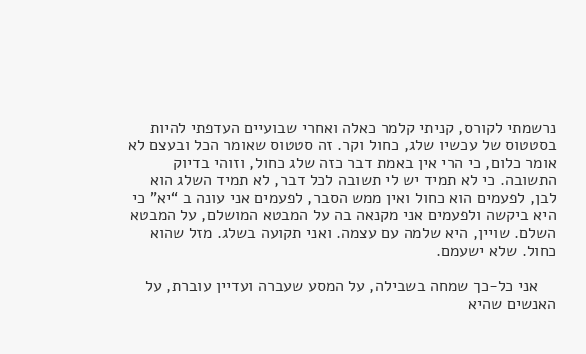נרשמתי לקורס, קניתי קלמר כאלה ואחרי שבועיים העדפתי להיות בסטטוס של עכשיו שלג, כחול וקר. זה סטטוס שאומר הכל ובעצם לא אומר כלום, כי הרי אין באמת דבר כזה שלג כחול, וזוהי בדיוק התשובה. כי לא תמיד יש לי תשובה לכל דבר, לא תמיד השלג הוא לבן, לפעמים הוא כחול ואין ממש הסבר, לפעמים אני עונה ב “יא” כי היא ביקשה ולפעמים אני מקנאה בה על המבטא המושלם, על המבטא השלם. שויין, היא שלמה עם עצמה. ואני תקועה בשלג. מזל שהוא כחול. שלא ישעמם.

    אני כל-כך שמחה בשבילה, על המסע שעברה ועדיין עוברת, על האנשים שהיא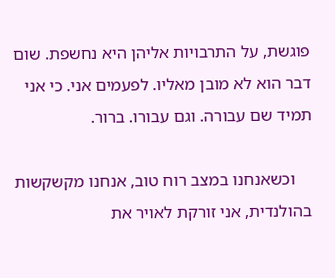פוגשת, על התרבויות אליהן היא נחשפת. שום דבר הוא לא מובן מאליו. לפעמים אני. כי אני תמיד שם עבורה. וגם עבורו. ברור.

    וכשאנחנו במצב רוח טוב, אנחנו מקשקשות בהולנדית, אני זורקת לאויר את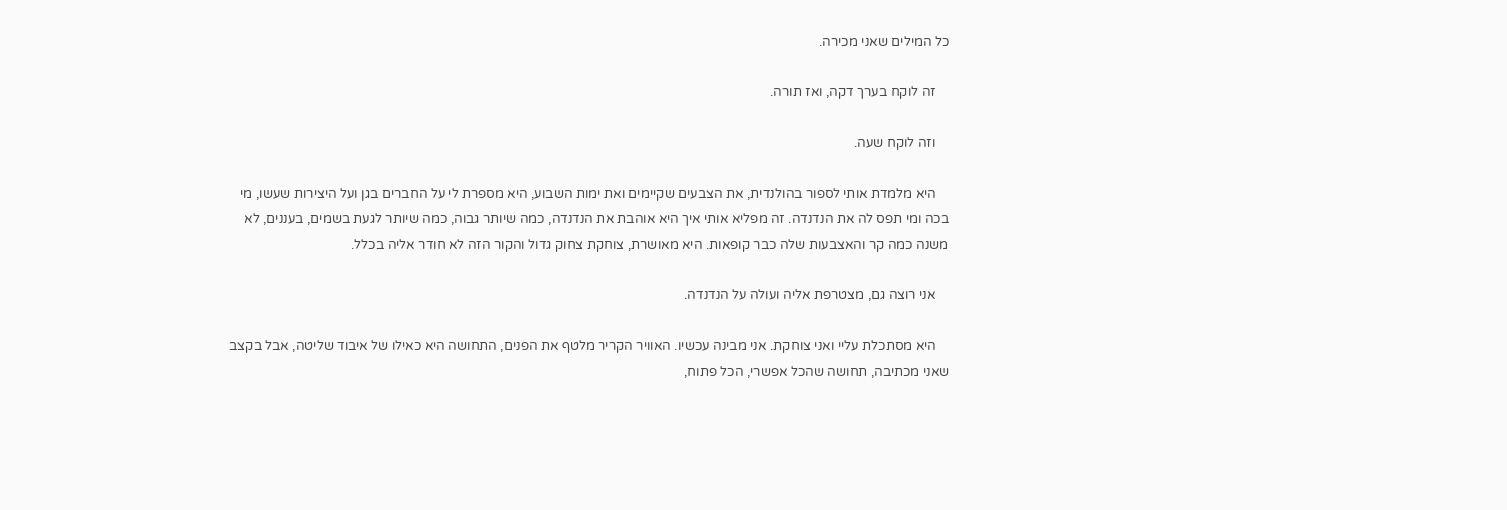כל המילים שאני מכירה.

    זה לוקח בערך דקה, ואז תורה.

    וזה לוקח שעה.

    היא מלמדת אותי לספור בהולנדית, את הצבעים שקיימים ואת ימות השבוע, היא מספרת לי על החברים בגן ועל היצירות שעשו, מי בכה ומי תפס לה את הנדנדה. זה מפליא אותי איך היא אוהבת את הנדנדה, כמה שיותר גבוה, כמה שיותר לגעת בשמים, בעננים, לא משנה כמה קר והאצבעות שלה כבר קופאות. היא מאושרת, צוחקת צחוק גדול והקור הזה לא חודר אליה בכלל.

    אני רוצה גם, מצטרפת אליה ועולה על הנדנדה.

    היא מסתכלת עליי ואני צוחקת. אני מבינה עכשיו. האוויר הקריר מלטף את הפנים, התחושה היא כאילו של איבוד שליטה, אבל בקצב שאני מכתיבה, תחושה שהכל אפשרי, הכל פתוח,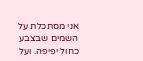אני מסתכלת על השמים שבצבע כחול יפיפה. ועל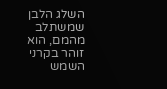השלג הלבן שמשתלב מהמם, הוא זוהר בקרני השמש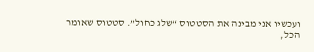ועכשיו אני מבינה את הסטטוס “שלג כחול”. סטטוס שאומר הכל,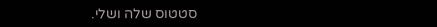סטטוס שלה ושלי.